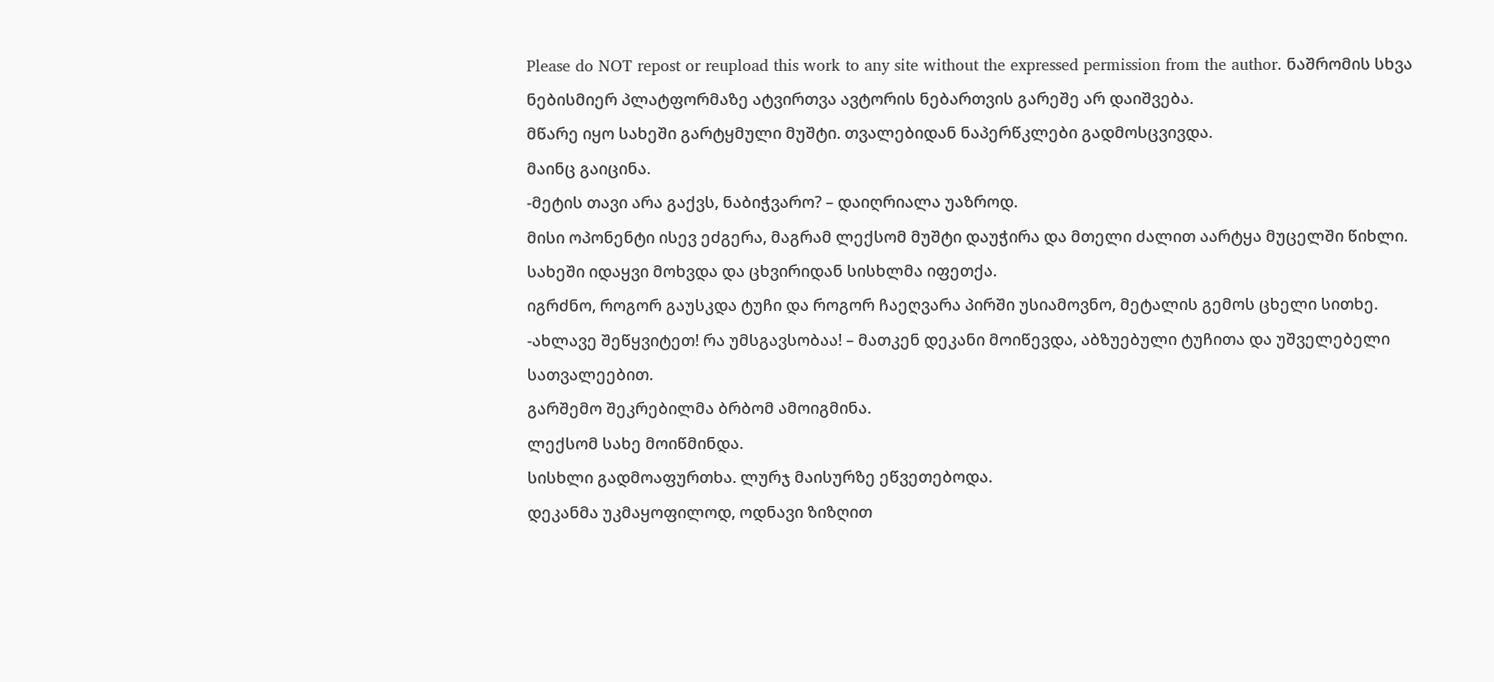Please do NOT repost or reupload this work to any site without the expressed permission from the author. ნაშრომის სხვა ნებისმიერ პლატფორმაზე ატვირთვა ავტორის ნებართვის გარეშე არ დაიშვება.
მწარე იყო სახეში გარტყმული მუშტი. თვალებიდან ნაპერწკლები გადმოსცვივდა.
მაინც გაიცინა.
-მეტის თავი არა გაქვს, ნაბიჭვარო? – დაიღრიალა უაზროდ.
მისი ოპონენტი ისევ ეძგერა, მაგრამ ლექსომ მუშტი დაუჭირა და მთელი ძალით აარტყა მუცელში წიხლი.
სახეში იდაყვი მოხვდა და ცხვირიდან სისხლმა იფეთქა.
იგრძნო, როგორ გაუსკდა ტუჩი და როგორ ჩაეღვარა პირში უსიამოვნო, მეტალის გემოს ცხელი სითხე.
-ახლავე შეწყვიტეთ! რა უმსგავსობაა! – მათკენ დეკანი მოიწევდა, აბზუებული ტუჩითა და უშველებელი სათვალეებით.
გარშემო შეკრებილმა ბრბომ ამოიგმინა.
ლექსომ სახე მოიწმინდა.
სისხლი გადმოაფურთხა. ლურჯ მაისურზე ეწვეთებოდა.
დეკანმა უკმაყოფილოდ, ოდნავი ზიზღით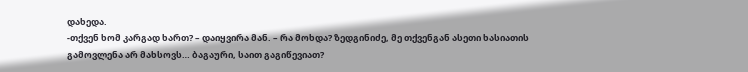დახედა.
-თქვენ ხომ კარგად ხართ? – დაიყვირა მან. – რა მოხდა? ზედგინიძე, მე თქვენგან ასეთი ხასიათის გამოვლენა არ მახსოვს… ბაგაური, საით გაგიწევიათ?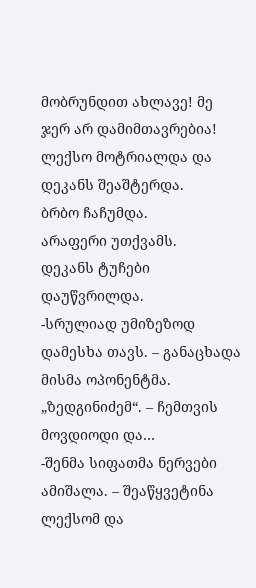მობრუნდით ახლავე! მე ჯერ არ დამიმთავრებია!
ლექსო მოტრიალდა და დეკანს შეაშტერდა.
ბრბო ჩაჩუმდა.
არაფერი უთქვამს.
დეკანს ტუჩები დაუწვრილდა.
-სრულიად უმიზეზოდ დამესხა თავს. – განაცხადა მისმა ოპონენტმა. „ზედგინიძემ“. – ჩემთვის მოვდიოდი და…
-შენმა სიფათმა ნერვები ამიშალა. – შეაწყვეტინა ლექსომ და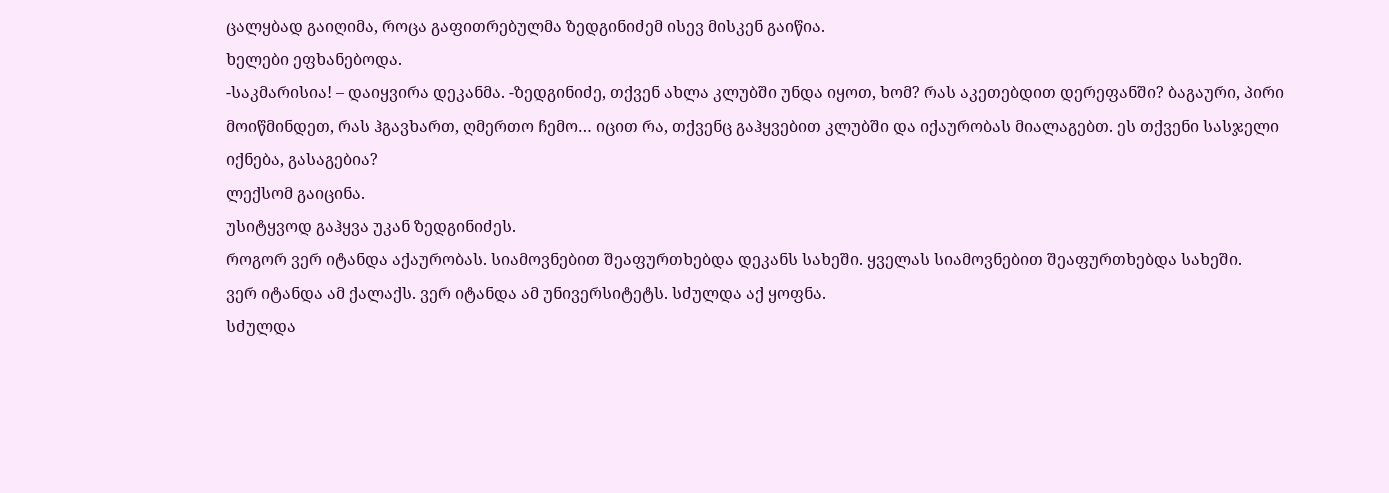ცალყბად გაიღიმა, როცა გაფითრებულმა ზედგინიძემ ისევ მისკენ გაიწია.
ხელები ეფხანებოდა.
-საკმარისია! – დაიყვირა დეკანმა. -ზედგინიძე, თქვენ ახლა კლუბში უნდა იყოთ, ხომ? რას აკეთებდით დერეფანში? ბაგაური, პირი მოიწმინდეთ, რას ჰგავხართ, ღმერთო ჩემო… იცით რა, თქვენც გაჰყვებით კლუბში და იქაურობას მიალაგებთ. ეს თქვენი სასჯელი იქნება, გასაგებია?
ლექსომ გაიცინა.
უსიტყვოდ გაჰყვა უკან ზედგინიძეს.
როგორ ვერ იტანდა აქაურობას. სიამოვნებით შეაფურთხებდა დეკანს სახეში. ყველას სიამოვნებით შეაფურთხებდა სახეში.
ვერ იტანდა ამ ქალაქს. ვერ იტანდა ამ უნივერსიტეტს. სძულდა აქ ყოფნა.
სძულდა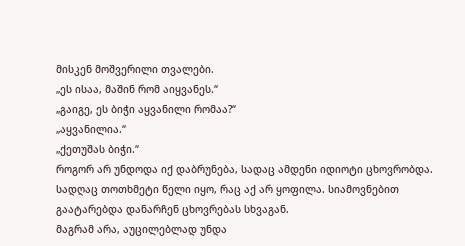მისკენ მოშვერილი თვალები.
„ეს ისაა, მაშინ რომ აიყვანეს.“
„გაიგე, ეს ბიჭი აყვანილი რომაა?“
„აყვანილია.“
„ქეთუშას ბიჭი.“
როგორ არ უნდოდა იქ დაბრუნება, სადაც ამდენი იდიოტი ცხოვრობდა.
სადღაც თოთხმეტი წელი იყო, რაც აქ არ ყოფილა. სიამოვნებით გაატარებდა დანარჩენ ცხოვრებას სხვაგან.
მაგრამ არა, აუცილებლად უნდა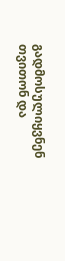გადმოსულიყვნენ თვითონ და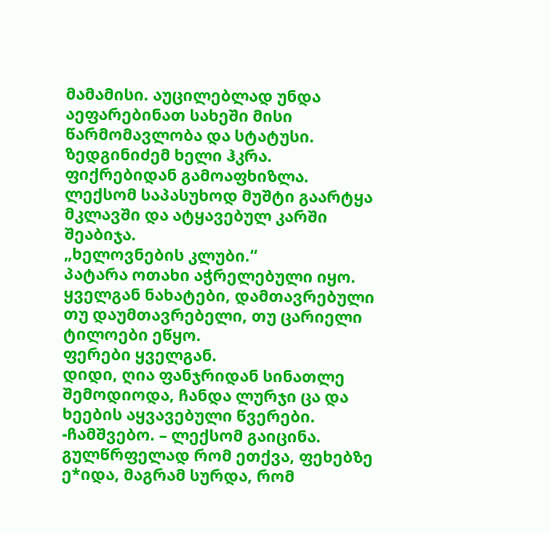მამამისი. აუცილებლად უნდა აეფარებინათ სახეში მისი წარმომავლობა და სტატუსი.
ზედგინიძემ ხელი ჰკრა. ფიქრებიდან გამოაფხიზლა.
ლექსომ საპასუხოდ მუშტი გაარტყა მკლავში და ატყავებულ კარში შეაბიჯა.
„ხელოვნების კლუბი.“
პატარა ოთახი აჭრელებული იყო. ყველგან ნახატები, დამთავრებული თუ დაუმთავრებელი, თუ ცარიელი ტილოები ეწყო.
ფერები ყველგან.
დიდი, ღია ფანჯრიდან სინათლე შემოდიოდა, ჩანდა ლურჯი ცა და ხეების აყვავებული წვერები.
-ჩამშვებო. – ლექსომ გაიცინა. გულწრფელად რომ ეთქვა, ფეხებზე ე*იდა, მაგრამ სურდა, რომ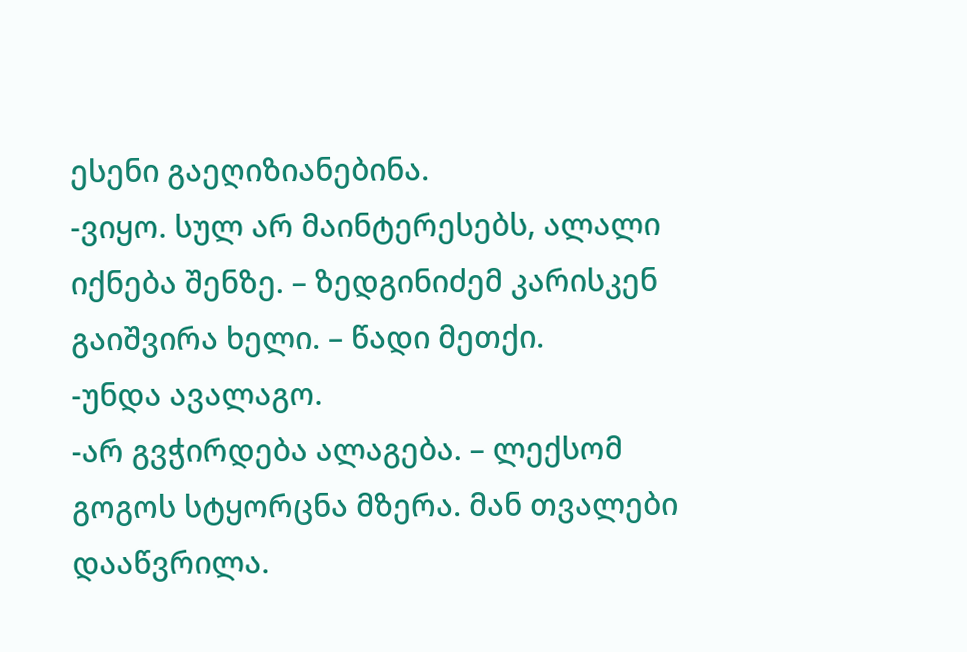ესენი გაეღიზიანებინა.
-ვიყო. სულ არ მაინტერესებს, ალალი იქნება შენზე. – ზედგინიძემ კარისკენ გაიშვირა ხელი. – წადი მეთქი.
-უნდა ავალაგო.
-არ გვჭირდება ალაგება. – ლექსომ გოგოს სტყორცნა მზერა. მან თვალები დააწვრილა.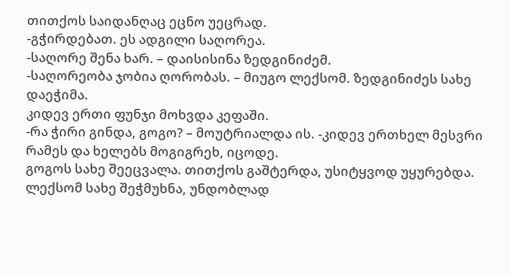თითქოს საიდანღაც ეცნო უეცრად.
-გჭირდებათ. ეს ადგილი საღორეა.
-საღორე შენა ხარ. – დაისისინა ზედგინიძემ.
-საღორეობა ჯობია ღორობას. – მიუგო ლექსომ. ზედგინიძეს სახე დაეჭიმა.
კიდევ ერთი ფუნჯი მოხვდა კეფაში.
-რა ჭირი გინდა, გოგო? – მოუტრიალდა ის. -კიდევ ერთხელ მესვრი რამეს და ხელებს მოგიგრეხ, იცოდე.
გოგოს სახე შეეცვალა. თითქოს გაშტერდა, უსიტყვოდ უყურებდა.
ლექსომ სახე შეჭმუხნა, უნდობლად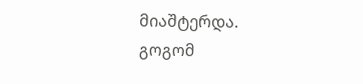მიაშტერდა.
გოგომ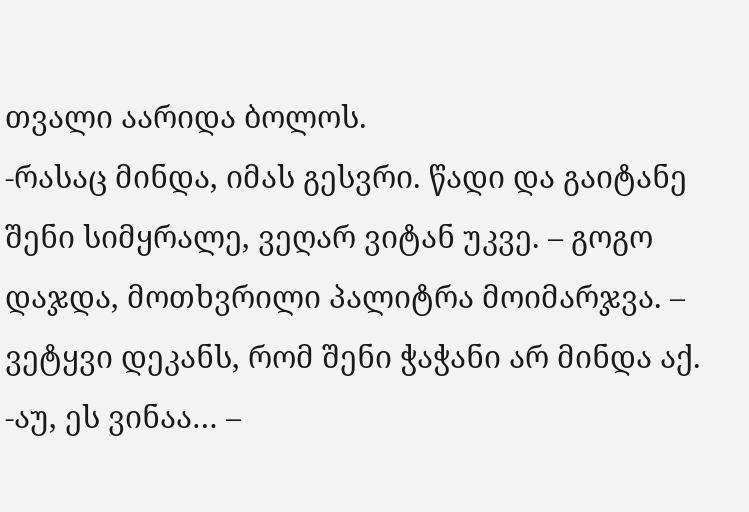თვალი აარიდა ბოლოს.
-რასაც მინდა, იმას გესვრი. წადი და გაიტანე შენი სიმყრალე, ვეღარ ვიტან უკვე. – გოგო დაჯდა, მოთხვრილი პალიტრა მოიმარჯვა. – ვეტყვი დეკანს, რომ შენი ჭაჭანი არ მინდა აქ.
-აუ, ეს ვინაა… –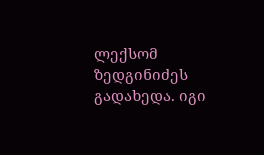ლექსომ ზედგინიძეს გადახედა. იგი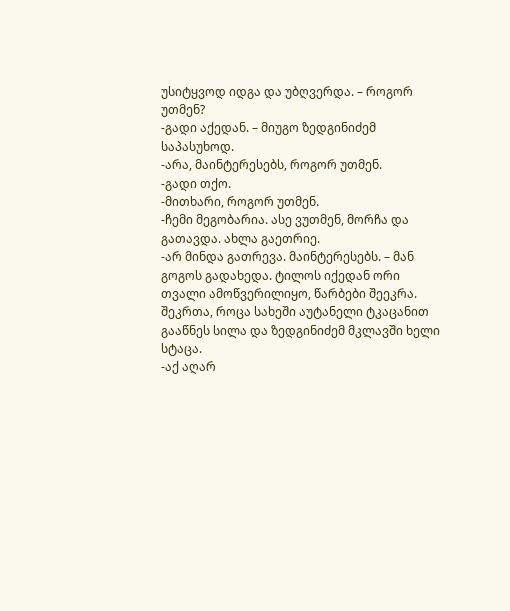უსიტყვოდ იდგა და უბღვერდა. – როგორ უთმენ?
-გადი აქედან. – მიუგო ზედგინიძემ საპასუხოდ.
-არა, მაინტერესებს, როგორ უთმენ.
-გადი თქო.
-მითხარი, როგორ უთმენ.
-ჩემი მეგობარია. ასე ვუთმენ, მორჩა და გათავდა. ახლა გაეთრიე.
-არ მინდა გათრევა. მაინტერესებს. – მან გოგოს გადახედა. ტილოს იქედან ორი თვალი ამოწვერილიყო, წარბები შეეკრა.
შეკრთა, როცა სახეში აუტანელი ტკაცანით გააწნეს სილა და ზედგინიძემ მკლავში ხელი სტაცა.
-აქ აღარ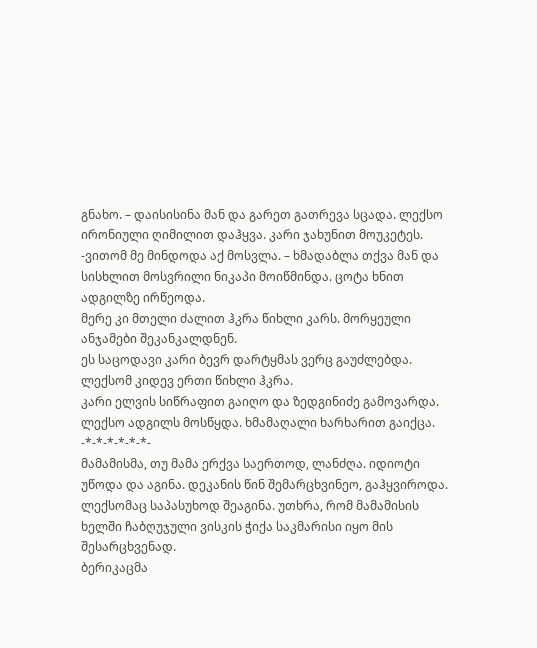გნახო. – დაისისინა მან და გარეთ გათრევა სცადა. ლექსო ირონიული ღიმილით დაჰყვა. კარი ჯახუნით მოუკეტეს.
-ვითომ მე მინდოდა აქ მოსვლა. – ხმადაბლა თქვა მან და სისხლით მოსვრილი ნიკაპი მოიწმინდა. ცოტა ხნით ადგილზე ირწეოდა.
მერე კი მთელი ძალით ჰკრა წიხლი კარს. მორყეული ანჯამები შეკანკალდნენ.
ეს საცოდავი კარი ბევრ დარტყმას ვერც გაუძლებდა.
ლექსომ კიდევ ერთი წიხლი ჰკრა.
კარი ელვის სიწრაფით გაიღო და ზედგინიძე გამოვარდა.
ლექსო ადგილს მოსწყდა. ხმამაღალი ხარხარით გაიქცა.
-*-*-*-*-*-*-
მამამისმა, თუ მამა ერქვა საერთოდ, ლანძღა. იდიოტი უწოდა და აგინა. დეკანის წინ შემარცხვინეო, გაჰყვიროდა.
ლექსომაც საპასუხოდ შეაგინა. უთხრა, რომ მამამისის ხელში ჩაბღუჯული ვისკის ჭიქა საკმარისი იყო მის შესარცხვენად.
ბერიკაცმა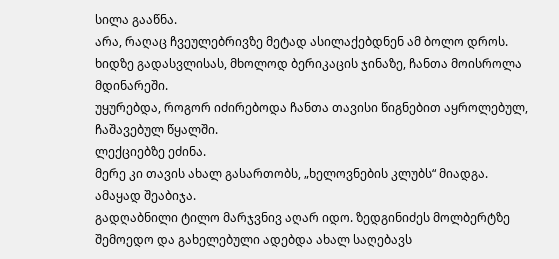სილა გააწნა.
არა, რაღაც ჩვეულებრივზე მეტად ასილაქებდნენ ამ ბოლო დროს.
ხიდზე გადასვლისას, მხოლოდ ბერიკაცის ჯინაზე, ჩანთა მოისროლა მდინარეში.
უყურებდა, როგორ იძირებოდა ჩანთა თავისი წიგნებით აყროლებულ, ჩაშავებულ წყალში.
ლექციებზე ეძინა.
მერე კი თავის ახალ გასართობს, „ხელოვნების კლუბს“ მიადგა.
ამაყად შეაბიჯა.
გადღაბნილი ტილო მარჯვნივ აღარ იდო. ზედგინიძეს მოლბერტზე შემოედო და გახელებული ადებდა ახალ საღებავს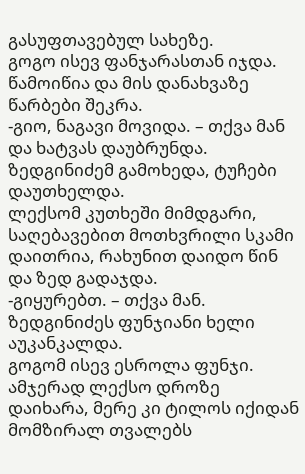გასუფთავებულ სახეზე.
გოგო ისევ ფანჯარასთან იჯდა. წამოიწია და მის დანახვაზე წარბები შეკრა.
-გიო, ნაგავი მოვიდა. – თქვა მან და ხატვას დაუბრუნდა.
ზედგინიძემ გამოხედა, ტუჩები დაუთხელდა.
ლექსომ კუთხეში მიმდგარი, საღებავებით მოთხვრილი სკამი დაითრია, რახუნით დაიდო წინ და ზედ გადაჯდა.
-გიყურებთ. – თქვა მან.
ზედგინიძეს ფუნჯიანი ხელი აუკანკალდა.
გოგომ ისევ ესროლა ფუნჯი.
ამჯერად ლექსო დროზე დაიხარა, მერე კი ტილოს იქიდან მომზირალ თვალებს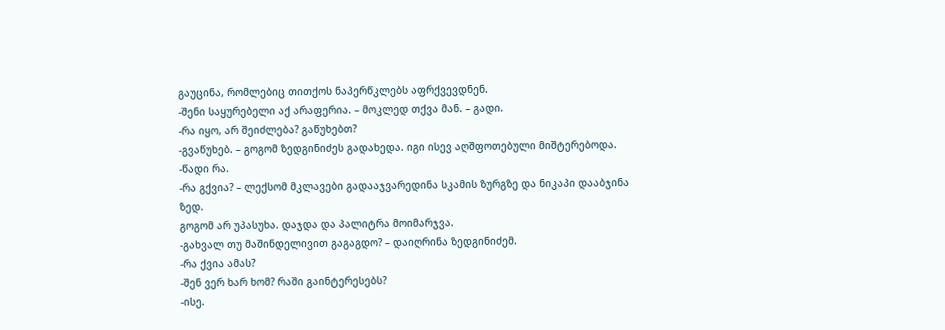გაუცინა, რომლებიც თითქოს ნაპერწკლებს აფრქვევდნენ.
-შენი საყურებელი აქ არაფერია. – მოკლედ თქვა მან. – გადი.
-რა იყო, არ შეიძლება? გაწუხებთ?
-გვაწუხებ. – გოგომ ზედგინიძეს გადახედა. იგი ისევ აღშფოთებული მიშტერებოდა. -წადი რა.
-რა გქვია? – ლექსომ მკლავები გადააჯვარედინა სკამის ზურგზე და ნიკაპი დააბჯინა ზედ.
გოგომ არ უპასუხა. დაჯდა და პალიტრა მოიმარჯვა.
-გახვალ თუ მაშინდელივით გაგაგდო? – დაიღრინა ზედგინიძემ.
-რა ქვია ამას?
-შენ ვერ ხარ ხომ? რაში გაინტერესებს?
-ისე.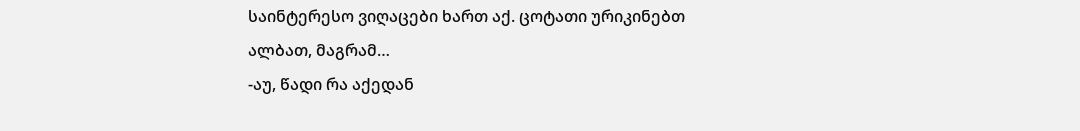საინტერესო ვიღაცები ხართ აქ. ცოტათი ურიკინებთ ალბათ, მაგრამ…
-აუ, წადი რა აქედან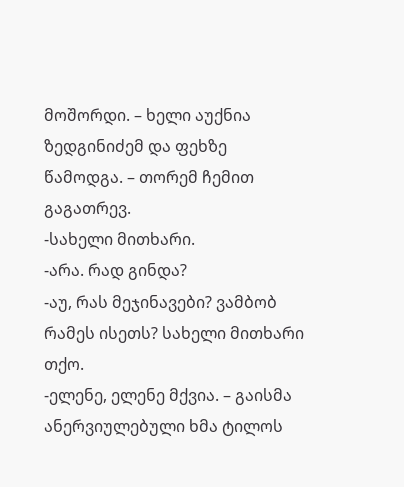მოშორდი. – ხელი აუქნია ზედგინიძემ და ფეხზე წამოდგა. – თორემ ჩემით გაგათრევ.
-სახელი მითხარი.
-არა. რად გინდა?
-აუ, რას მეჯინავები? ვამბობ რამეს ისეთს? სახელი მითხარი თქო.
-ელენე, ელენე მქვია. – გაისმა ანერვიულებული ხმა ტილოს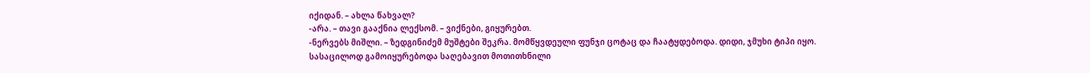იქიდან. – ახლა წახვალ?
-არა. – თავი გააქნია ლექსომ. – ვიქნები, გიყურებთ.
-ნერვებს მიშლი. – ზედგინიძემ მუშტები შეკრა. მომწყვდეული ფუნჯი ცოტაც და ჩაატყდებოდა. დიდი, ჯმუხი ტიპი იყო.
სასაცილოდ გამოიყურებოდა საღებავით მოთითხნილი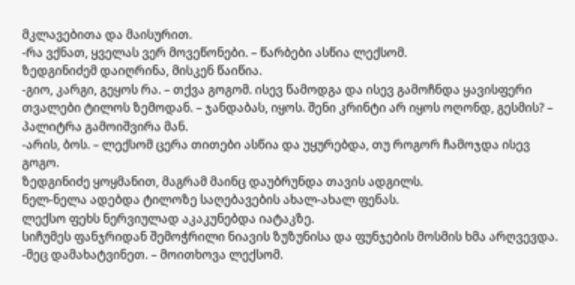მკლავებითა და მაისურით.
-რა ვქნათ, ყველას ვერ მოვეწონები. – წარბები ასწია ლექსომ.
ზედგინიძემ დაიღრინა, მისკენ წაიწია.
-გიო, კარგი, გეყოს რა. – თქვა გოგომ. ისევ წამოდგა და ისევ გამოჩნდა ყავისფერი თვალები ტილოს ზემოდან. – ჯანდაბას, იყოს. შენი კრინტი არ იყოს ოღონდ, გესმის? – პალიტრა გამოიშვირა მან.
-არის, ბოს. – ლექსომ ცერა თითები ასწია და უყურებდა, თუ როგორ ჩამოჯდა ისევ გოგო.
ზედგინიძე ყოყმანით, მაგრამ მაინც დაუბრუნდა თავის ადგილს.
ნელ-ნელა ადებდა ტილოზე საღებავების ახალ-ახალ ფენას.
ლექსო ფეხს ნერვიულად აკაკუნებდა იატაკზე.
სიჩუმეს ფანჯრიდან შემოჭრილი ნიავის ზუზუნისა და ფუნჯების მოსმის ხმა არღვევდა.
-მეც დამახატვინეთ. – მოითხოვა ლექსომ.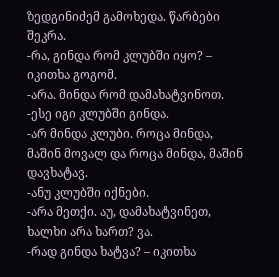ზედგინიძემ გამოხედა. წარბები შეკრა.
-რა, გინდა რომ კლუბში იყო? – იკითხა გოგომ.
-არა. მინდა რომ დამახატვინოთ.
-ესე იგი კლუბში გინდა.
-არ მინდა კლუბი. როცა მინდა, მაშინ მოვალ და როცა მინდა, მაშინ დავხატავ.
-ანუ კლუბში იქნები.
-არა მეთქი. აუ, დამახატვინეთ, ხალხი არა ხართ? ვა.
-რად გინდა ხატვა? – იკითხა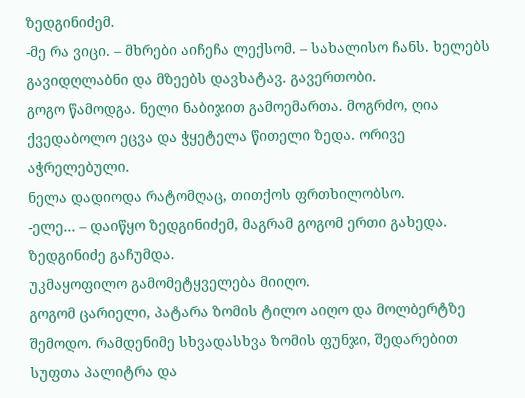ზედგინიძემ.
-მე რა ვიცი. – მხრები აიჩეჩა ლექსომ. – სახალისო ჩანს. ხელებს გავიდღლაბნი და მზეებს დავხატავ. გავერთობი.
გოგო წამოდგა. ნელი ნაბიჯით გამოემართა. მოგრძო, ღია ქვედაბოლო ეცვა და ჭყეტელა წითელი ზედა. ორივე აჭრელებული.
ნელა დადიოდა რატომღაც, თითქოს ფრთხილობსო.
-ელე… – დაიწყო ზედგინიძემ, მაგრამ გოგომ ერთი გახედა. ზედგინიძე გაჩუმდა.
უკმაყოფილო გამომეტყველება მიიღო.
გოგომ ცარიელი, პატარა ზომის ტილო აიღო და მოლბერტზე შემოდო. რამდენიმე სხვადასხვა ზომის ფუნჯი, შედარებით სუფთა პალიტრა და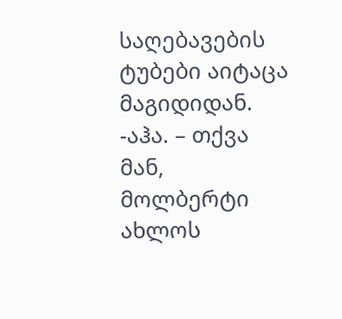საღებავების ტუბები აიტაცა მაგიდიდან.
-აჰა. – თქვა მან, მოლბერტი ახლოს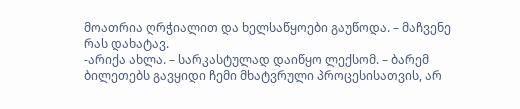მოათრია ღრჭიალით და ხელსაწყოები გაუწოდა. – მაჩვენე რას დახატავ.
-არიქა ახლა. – სარკასტულად დაიწყო ლექსომ. – ბარემ ბილეთებს გავყიდი ჩემი მხატვრული პროცესისათვის, არ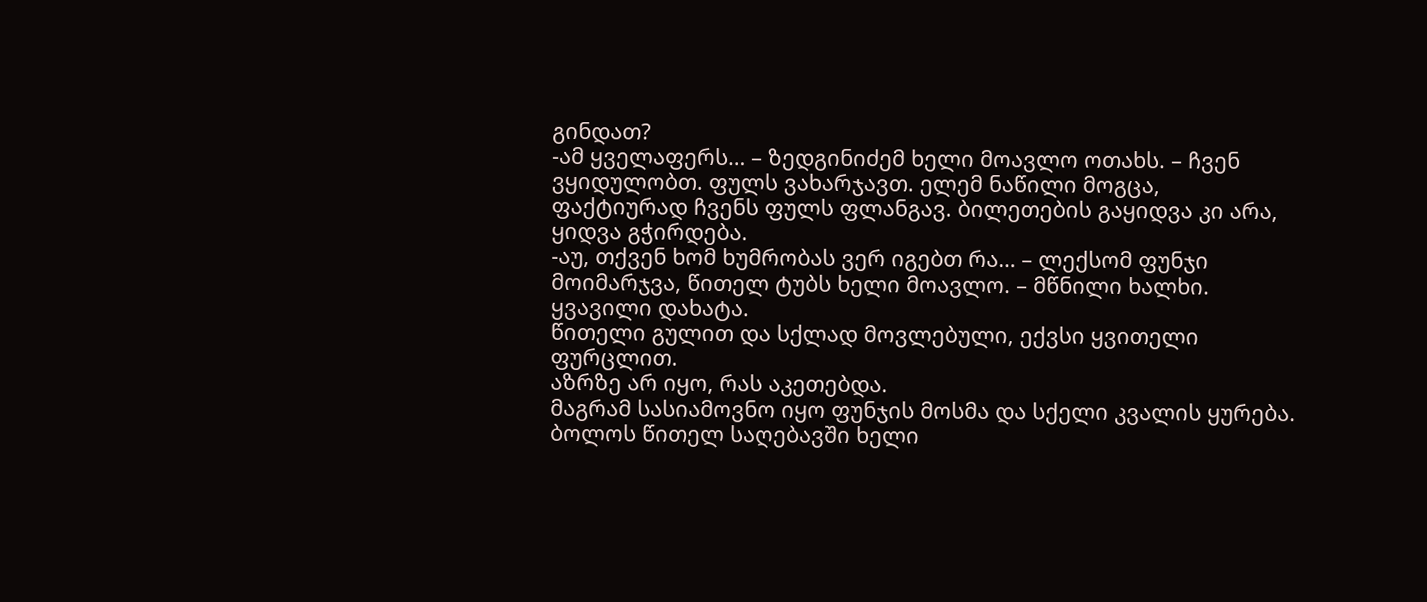გინდათ?
-ამ ყველაფერს… – ზედგინიძემ ხელი მოავლო ოთახს. – ჩვენ ვყიდულობთ. ფულს ვახარჯავთ. ელემ ნაწილი მოგცა, ფაქტიურად ჩვენს ფულს ფლანგავ. ბილეთების გაყიდვა კი არა, ყიდვა გჭირდება.
-აუ, თქვენ ხომ ხუმრობას ვერ იგებთ რა… – ლექსომ ფუნჯი მოიმარჯვა, წითელ ტუბს ხელი მოავლო. – მწნილი ხალხი.
ყვავილი დახატა.
წითელი გულით და სქლად მოვლებული, ექვსი ყვითელი ფურცლით.
აზრზე არ იყო, რას აკეთებდა.
მაგრამ სასიამოვნო იყო ფუნჯის მოსმა და სქელი კვალის ყურება.
ბოლოს წითელ საღებავში ხელი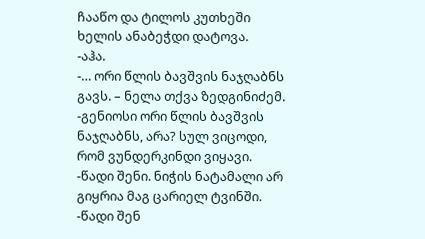ჩააწო და ტილოს კუთხეში ხელის ანაბეჭდი დატოვა.
-აჰა.
-… ორი წლის ბავშვის ნაჯღაბნს გავს. – ნელა თქვა ზედგინიძემ.
-გენიოსი ორი წლის ბავშვის ნაჯღაბნს, არა? სულ ვიცოდი, რომ ვუნდერკინდი ვიყავი.
-წადი შენი. ნიჭის ნატამალი არ გიყრია მაგ ცარიელ ტვინში.
-წადი შენ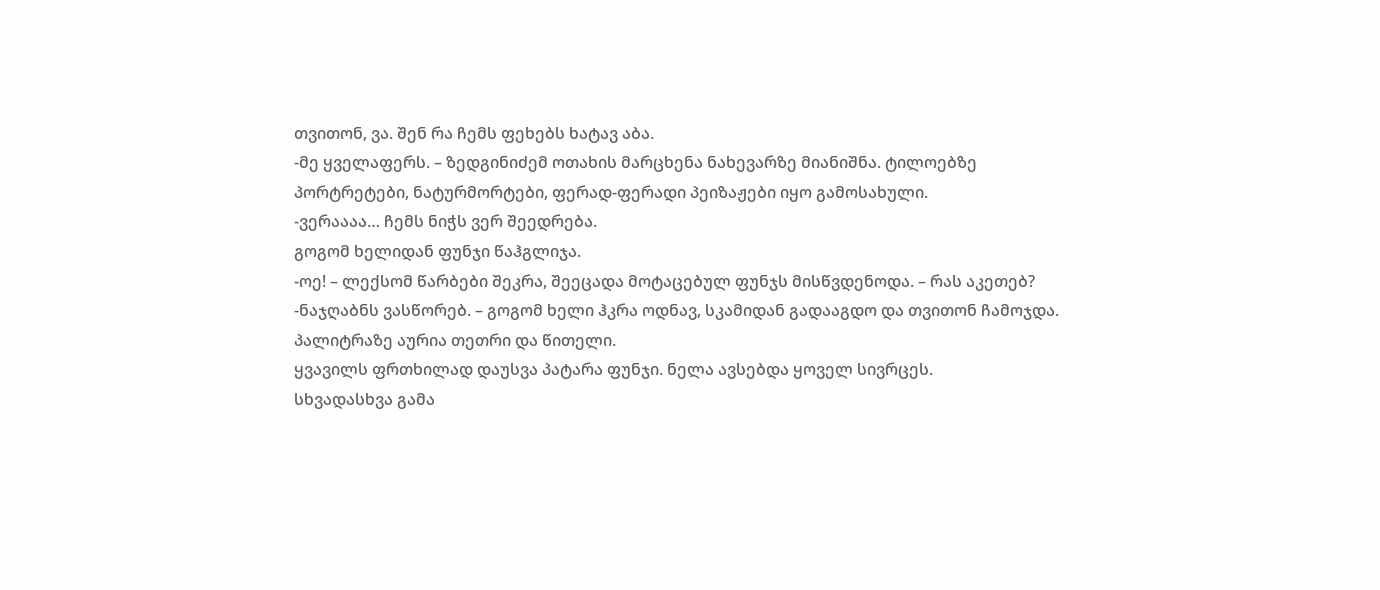თვითონ, ვა. შენ რა ჩემს ფეხებს ხატავ აბა.
-მე ყველაფერს. – ზედგინიძემ ოთახის მარცხენა ნახევარზე მიანიშნა. ტილოებზე პორტრეტები, ნატურმორტები, ფერად-ფერადი პეიზაჟები იყო გამოსახული.
-ვერაააა… ჩემს ნიჭს ვერ შეედრება.
გოგომ ხელიდან ფუნჯი წაჰგლიჯა.
-ოე! – ლექსომ წარბები შეკრა, შეეცადა მოტაცებულ ფუნჯს მისწვდენოდა. – რას აკეთებ?
-ნაჯღაბნს ვასწორებ. – გოგომ ხელი ჰკრა ოდნავ, სკამიდან გადააგდო და თვითონ ჩამოჯდა.
პალიტრაზე აურია თეთრი და წითელი.
ყვავილს ფრთხილად დაუსვა პატარა ფუნჯი. ნელა ავსებდა ყოველ სივრცეს.
სხვადასხვა გამა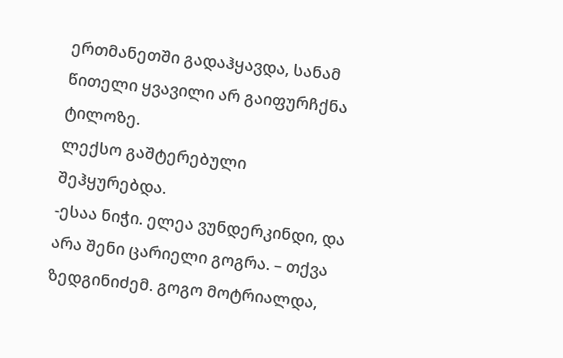ერთმანეთში გადაჰყავდა, სანამ წითელი ყვავილი არ გაიფურჩქნა ტილოზე.
ლექსო გაშტერებული შეჰყურებდა.
-ესაა ნიჭი. ელეა ვუნდერკინდი, და არა შენი ცარიელი გოგრა. – თქვა ზედგინიძემ. გოგო მოტრიალდა,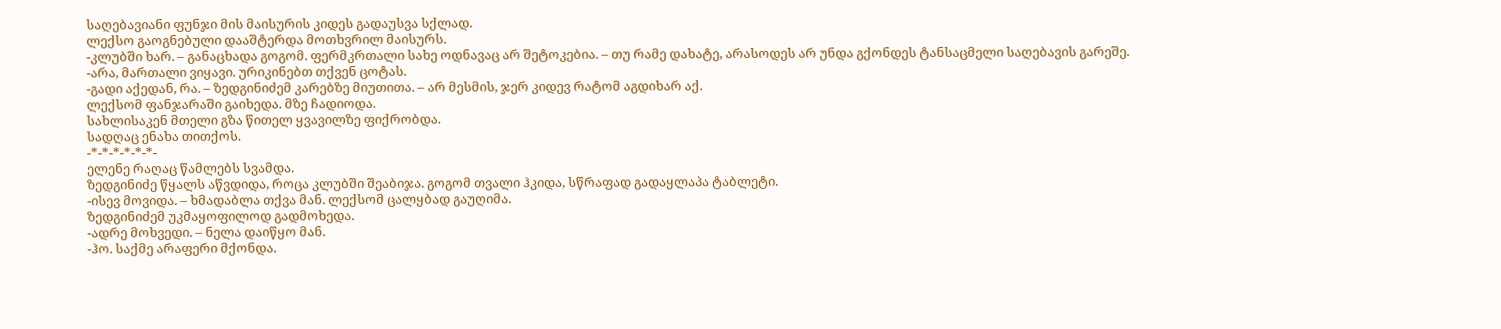საღებავიანი ფუნჯი მის მაისურის კიდეს გადაუსვა სქლად.
ლექსო გაოგნებული დააშტერდა მოთხვრილ მაისურს.
-კლუბში ხარ. – განაცხადა გოგომ. ფერმკრთალი სახე ოდნავაც არ შეტოკებია. – თუ რამე დახატე, არასოდეს არ უნდა გქონდეს ტანსაცმელი საღებავის გარეშე.
-არა, მართალი ვიყავი. ურიკინებთ თქვენ ცოტას.
-გადი აქედან, რა. – ზედგინიძემ კარებზე მიუთითა. – არ მესმის, ჯერ კიდევ რატომ აგდიხარ აქ.
ლექსომ ფანჯარაში გაიხედა. მზე ჩადიოდა.
სახლისაკენ მთელი გზა წითელ ყვავილზე ფიქრობდა.
სადღაც ენახა თითქოს.
-*-*-*-*-*-*-
ელენე რაღაც წამლებს სვამდა.
ზედგინიძე წყალს აწვდიდა, როცა კლუბში შეაბიჯა. გოგომ თვალი ჰკიდა, სწრაფად გადაყლაპა ტაბლეტი.
-ისევ მოვიდა. – ხმადაბლა თქვა მან. ლექსომ ცალყბად გაუღიმა.
ზედგინიძემ უკმაყოფილოდ გადმოხედა.
-ადრე მოხვედი. – ნელა დაიწყო მან.
-ჰო. საქმე არაფერი მქონდა.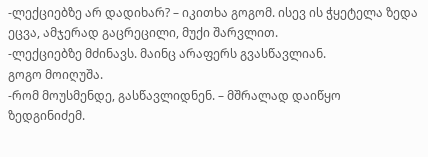-ლექციებზე არ დადიხარ? – იკითხა გოგომ. ისევ ის ჭყეტელა ზედა ეცვა, ამჯერად გაცრეცილი, მუქი შარვლით.
-ლექციებზე მძინავს. მაინც არაფერს გვასწავლიან.
გოგო მოიღუშა.
-რომ მოუსმენდე, გასწავლიდნენ. – მშრალად დაიწყო ზედგინიძემ.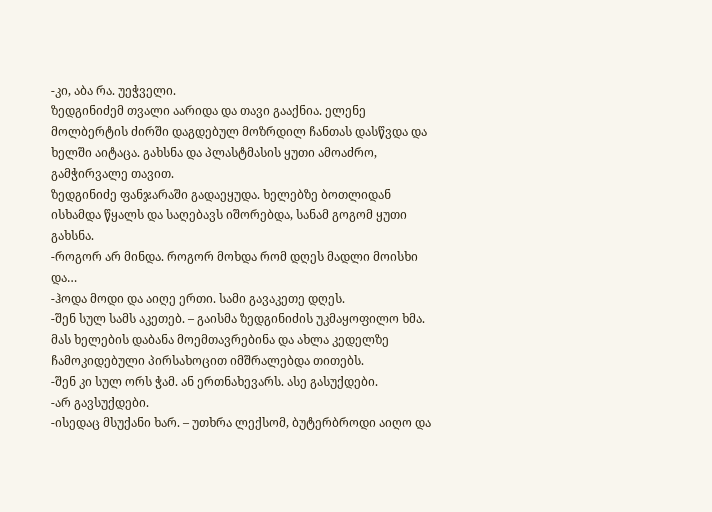-კი, აბა რა. უეჭველი.
ზედგინიძემ თვალი აარიდა და თავი გააქნია. ელენე მოლბერტის ძირში დაგდებულ მოზრდილ ჩანთას დასწვდა და ხელში აიტაცა. გახსნა და პლასტმასის ყუთი ამოაძრო, გამჭირვალე თავით.
ზედგინიძე ფანჯარაში გადაეყუდა. ხელებზე ბოთლიდან ისხამდა წყალს და საღებავს იშორებდა, სანამ გოგომ ყუთი გახსნა.
-როგორ არ მინდა. როგორ მოხდა რომ დღეს მადლი მოისხი და…
-ჰოდა მოდი და აიღე ერთი. სამი გავაკეთე დღეს.
-შენ სულ სამს აკეთებ. – გაისმა ზედგინიძის უკმაყოფილო ხმა. მას ხელების დაბანა მოემთავრებინა და ახლა კედელზე ჩამოკიდებული პირსახოცით იმშრალებდა თითებს.
-შენ კი სულ ორს ჭამ. ან ერთნახევარს. ასე გასუქდები.
-არ გავსუქდები.
-ისედაც მსუქანი ხარ. – უთხრა ლექსომ, ბუტერბროდი აიღო და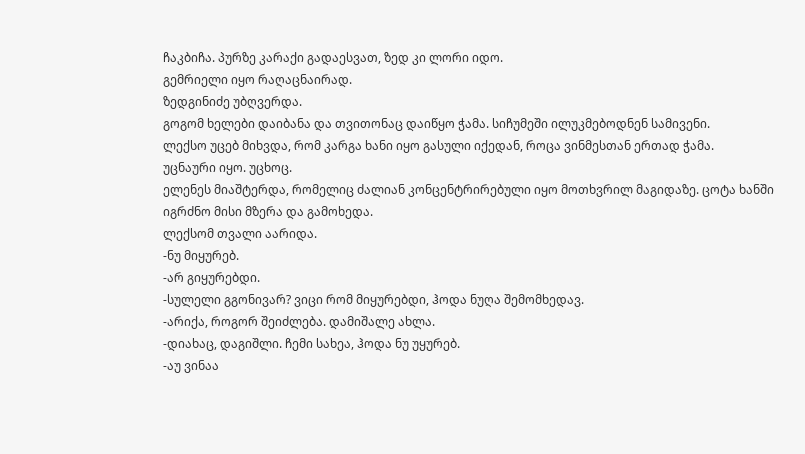ჩაკბიჩა. პურზე კარაქი გადაესვათ, ზედ კი ლორი იდო.
გემრიელი იყო რაღაცნაირად.
ზედგინიძე უბღვერდა.
გოგომ ხელები დაიბანა და თვითონაც დაიწყო ჭამა. სიჩუმეში ილუკმებოდნენ სამივენი.
ლექსო უცებ მიხვდა, რომ კარგა ხანი იყო გასული იქედან, როცა ვინმესთან ერთად ჭამა.
უცნაური იყო. უცხოც.
ელენეს მიაშტერდა, რომელიც ძალიან კონცენტრირებული იყო მოთხვრილ მაგიდაზე. ცოტა ხანში იგრძნო მისი მზერა და გამოხედა.
ლექსომ თვალი აარიდა.
-ნუ მიყურებ.
-არ გიყურებდი.
-სულელი გგონივარ? ვიცი რომ მიყურებდი, ჰოდა ნუღა შემომხედავ.
-არიქა, როგორ შეიძლება. დამიშალე ახლა.
-დიახაც, დაგიშლი. ჩემი სახეა, ჰოდა ნუ უყურებ.
-აუ ვინაა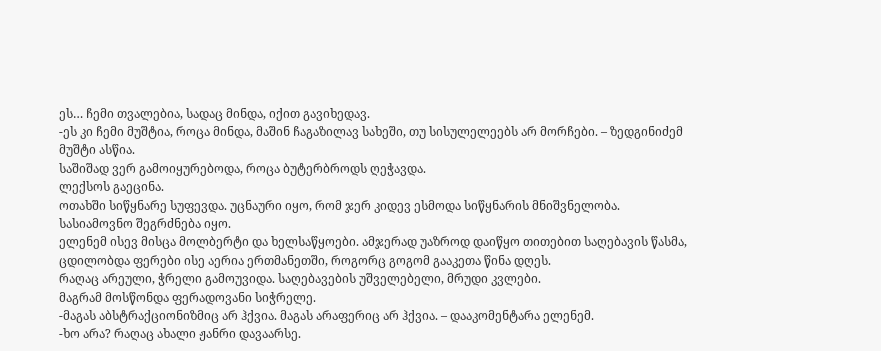ეს… ჩემი თვალებია, სადაც მინდა, იქით გავიხედავ.
-ეს კი ჩემი მუშტია, როცა მინდა, მაშინ ჩაგაზილავ სახეში, თუ სისულელეებს არ მორჩები. – ზედგინიძემ მუშტი ასწია.
საშიშად ვერ გამოიყურებოდა, როცა ბუტერბროდს ღეჭავდა.
ლექსოს გაეცინა.
ოთახში სიწყნარე სუფევდა. უცნაური იყო, რომ ჯერ კიდევ ესმოდა სიწყნარის მნიშვნელობა.
სასიამოვნო შეგრძნება იყო.
ელენემ ისევ მისცა მოლბერტი და ხელსაწყოები. ამჯერად უაზროდ დაიწყო თითებით საღებავის წასმა, ცდილობდა ფერები ისე აერია ერთმანეთში, როგორც გოგომ გააკეთა წინა დღეს.
რაღაც არეული, ჭრელი გამოუვიდა. საღებავების უშველებელი, მრუდი კვლები.
მაგრამ მოსწონდა ფერადოვანი სიჭრელე.
-მაგას აბსტრაქციონიზმიც არ ჰქვია. მაგას არაფერიც არ ჰქვია. – დააკომენტარა ელენემ.
-ხო არა? რაღაც ახალი ჟანრი დავაარსე.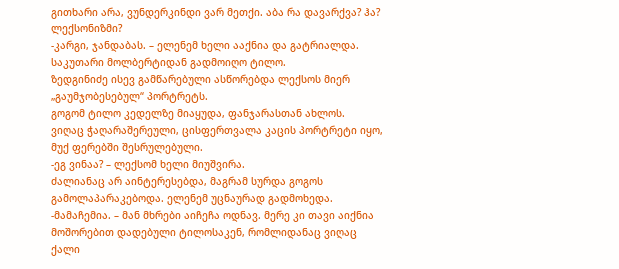გითხარი არა, ვუნდერკინდი ვარ მეთქი. აბა რა დავარქვა? ჰა? ლექსონიზმი?
-კარგი, ჯანდაბას. – ელენემ ხელი ააქნია და გატრიალდა. საკუთარი მოლბერტიდან გადმოიღო ტილო.
ზედგინიძე ისევ გამწარებული ასწორებდა ლექსოს მიერ „გაუმჯობესებულ“ პორტრეტს.
გოგომ ტილო კედელზე მიაყუდა, ფანჯარასთან ახლოს.
ვიღაც ჭაღარაშერეული, ცისფერთვალა კაცის პორტრეტი იყო, მუქ ფერებში შესრულებული.
-ეგ ვინაა? – ლექსომ ხელი მიუშვირა.
ძალიანაც არ აინტერესებდა, მაგრამ სურდა გოგოს გამოლაპარაკებოდა. ელენემ უცნაურად გადმოხედა.
-მამაჩემია. – მან მხრები აიჩეჩა ოდნავ. მერე კი თავი აიქნია მოშორებით დადებული ტილოსაკენ, რომლიდანაც ვიღაც ქალი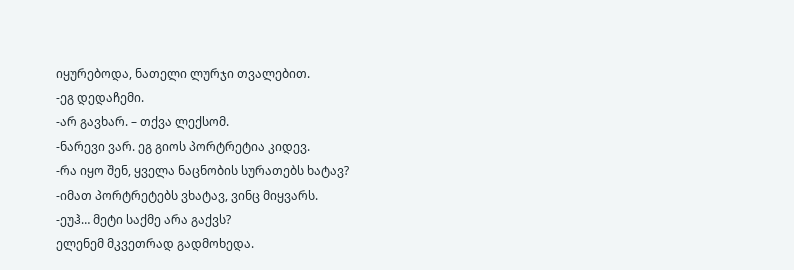იყურებოდა, ნათელი ლურჯი თვალებით.
-ეგ დედაჩემი.
-არ გავხარ. – თქვა ლექსომ.
-ნარევი ვარ. ეგ გიოს პორტრეტია კიდევ.
-რა იყო შენ, ყველა ნაცნობის სურათებს ხატავ?
-იმათ პორტრეტებს ვხატავ, ვინც მიყვარს.
-ეუჰ… მეტი საქმე არა გაქვს?
ელენემ მკვეთრად გადმოხედა.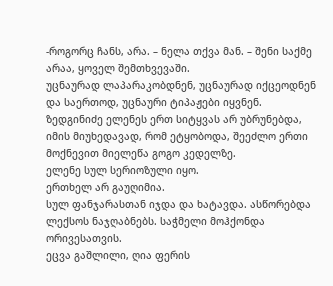-როგორც ჩანს, არა. – ნელა თქვა მან. – შენი საქმე არაა, ყოველ შემთხვევაში.
უცნაურად ლაპარაკობდნენ, უცნაურად იქცეოდნენ და საერთოდ, უცნაური ტიპაჟები იყვნენ.
ზედგინიძე ელენეს ერთ სიტყვას არ უბრუნებდა, იმის მიუხედავად, რომ ეტყობოდა, შეეძლო ერთი მოქნევით მიელეწა გოგო კედელზე.
ელენე სულ სერიოზული იყო.
ერთხელ არ გაუღიმია.
სულ ფანჯარასთან იჯდა და ხატავდა. ასწორებდა ლექსოს ნაჯღაბნებს. საჭმელი მოჰქონდა ორივესათვის.
ეცვა გაშლილი, ღია ფერის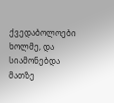ქვედაბოლოები ხოლმე, და სიამონებდა მათზე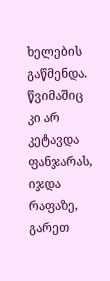ხელების გაწმენდა.
წვიმაშიც კი არ კეტავდა ფანჯარას, იჯდა რაფაზე, გარეთ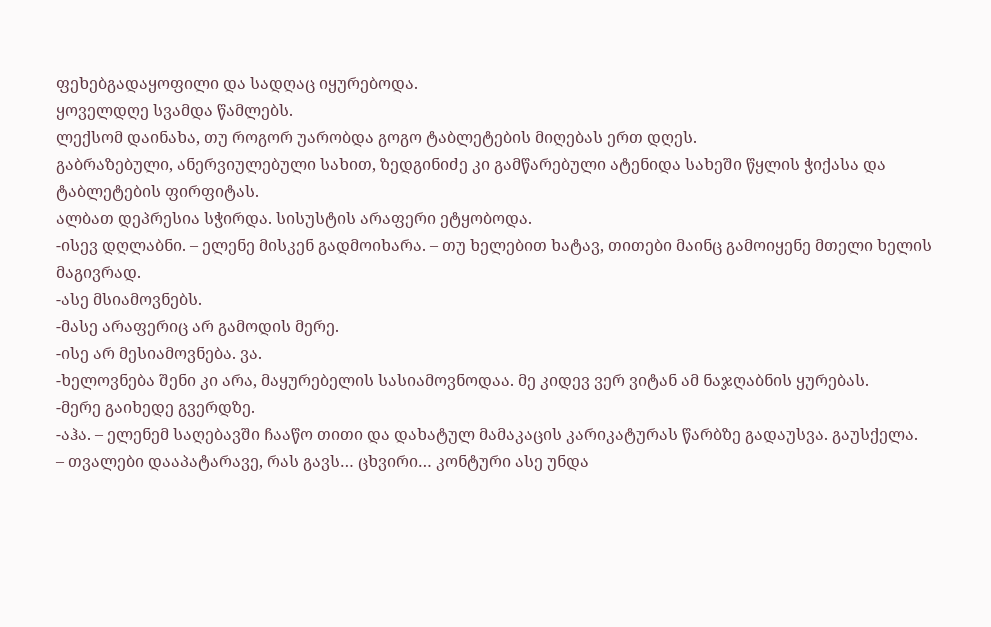ფეხებგადაყოფილი და სადღაც იყურებოდა.
ყოველდღე სვამდა წამლებს.
ლექსომ დაინახა, თუ როგორ უარობდა გოგო ტაბლეტების მიღებას ერთ დღეს.
გაბრაზებული, ანერვიულებული სახით, ზედგინიძე კი გამწარებული ატენიდა სახეში წყლის ჭიქასა და ტაბლეტების ფირფიტას.
ალბათ დეპრესია სჭირდა. სისუსტის არაფერი ეტყობოდა.
-ისევ დღლაბნი. – ელენე მისკენ გადმოიხარა. – თუ ხელებით ხატავ, თითები მაინც გამოიყენე მთელი ხელის მაგივრად.
-ასე მსიამოვნებს.
-მასე არაფერიც არ გამოდის მერე.
-ისე არ მესიამოვნება. ვა.
-ხელოვნება შენი კი არა, მაყურებელის სასიამოვნოდაა. მე კიდევ ვერ ვიტან ამ ნაჯღაბნის ყურებას.
-მერე გაიხედე გვერდზე.
-აჰა. – ელენემ საღებავში ჩააწო თითი და დახატულ მამაკაცის კარიკატურას წარბზე გადაუსვა. გაუსქელა.
– თვალები დააპატარავე, რას გავს… ცხვირი… კონტური ასე უნდა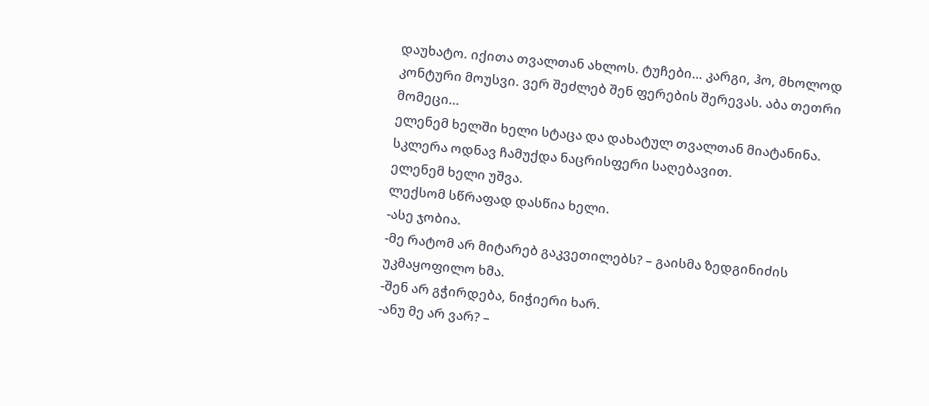დაუხატო. იქითა თვალთან ახლოს. ტუჩები… კარგი, ჰო, მხოლოდ კონტური მოუსვი. ვერ შეძლებ შენ ფერების შერევას. აბა თეთრი მომეცი…
ელენემ ხელში ხელი სტაცა და დახატულ თვალთან მიატანინა.
სკლერა ოდნავ ჩამუქდა ნაცრისფერი საღებავით.
ელენემ ხელი უშვა.
ლექსომ სწრაფად დასწია ხელი.
-ასე ჯობია.
-მე რატომ არ მიტარებ გაკვეთილებს? – გაისმა ზედგინიძის უკმაყოფილო ხმა.
-შენ არ გჭირდება, ნიჭიერი ხარ.
-ანუ მე არ ვარ? –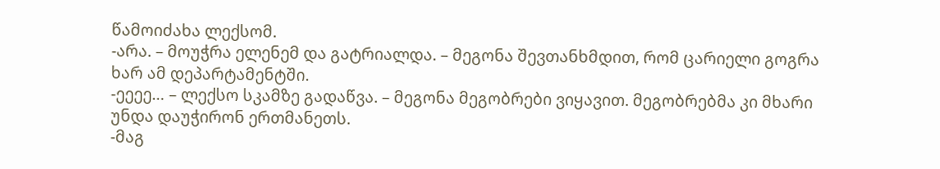წამოიძახა ლექსომ.
-არა. – მოუჭრა ელენემ და გატრიალდა. – მეგონა შევთანხმდით, რომ ცარიელი გოგრა ხარ ამ დეპარტამენტში.
-ეეეე… – ლექსო სკამზე გადაწვა. – მეგონა მეგობრები ვიყავით. მეგობრებმა კი მხარი უნდა დაუჭირონ ერთმანეთს.
-მაგ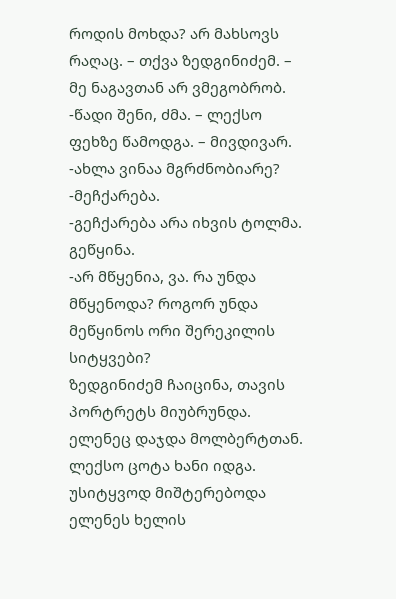როდის მოხდა? არ მახსოვს რაღაც. – თქვა ზედგინიძემ. – მე ნაგავთან არ ვმეგობრობ.
-წადი შენი, ძმა. – ლექსო ფეხზე წამოდგა. – მივდივარ.
-ახლა ვინაა მგრძნობიარე?
-მეჩქარება.
-გეჩქარება არა იხვის ტოლმა. გეწყინა.
-არ მწყენია, ვა. რა უნდა მწყენოდა? როგორ უნდა მეწყინოს ორი შერეკილის სიტყვები?
ზედგინიძემ ჩაიცინა, თავის პორტრეტს მიუბრუნდა.
ელენეც დაჯდა მოლბერტთან.
ლექსო ცოტა ხანი იდგა.
უსიტყვოდ მიშტერებოდა ელენეს ხელის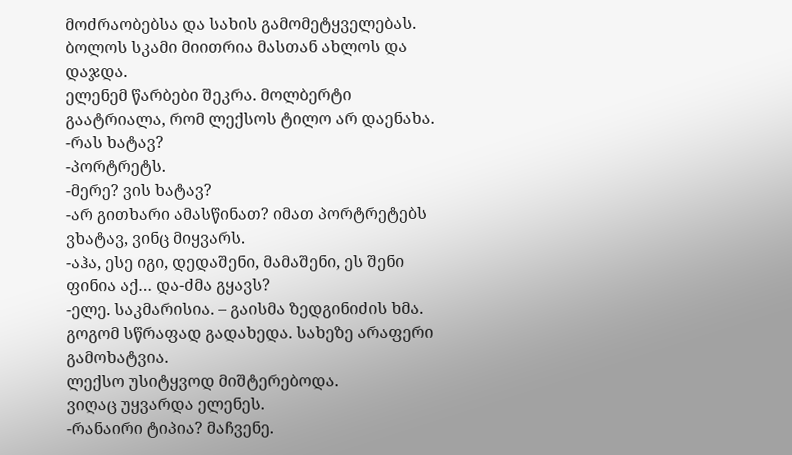მოძრაობებსა და სახის გამომეტყველებას.
ბოლოს სკამი მიითრია მასთან ახლოს და დაჯდა.
ელენემ წარბები შეკრა. მოლბერტი გაატრიალა, რომ ლექსოს ტილო არ დაენახა.
-რას ხატავ?
-პორტრეტს.
-მერე? ვის ხატავ?
-არ გითხარი ამასწინათ? იმათ პორტრეტებს ვხატავ, ვინც მიყვარს.
-აჰა, ესე იგი, დედაშენი, მამაშენი, ეს შენი ფინია აქ… და-ძმა გყავს?
-ელე. საკმარისია. – გაისმა ზედგინიძის ხმა. გოგომ სწრაფად გადახედა. სახეზე არაფერი გამოხატვია.
ლექსო უსიტყვოდ მიშტერებოდა.
ვიღაც უყვარდა ელენეს.
-რანაირი ტიპია? მაჩვენე.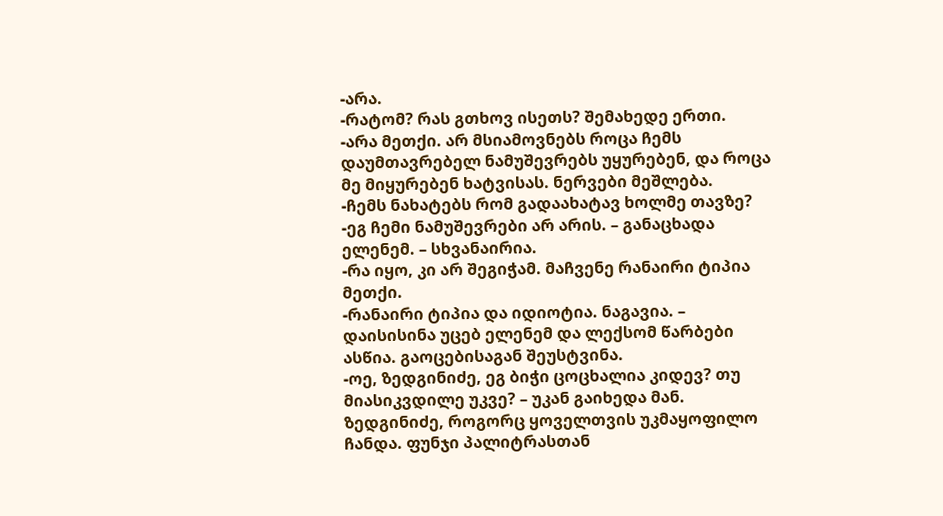-არა.
-რატომ? რას გთხოვ ისეთს? შემახედე ერთი.
-არა მეთქი. არ მსიამოვნებს როცა ჩემს დაუმთავრებელ ნამუშევრებს უყურებენ, და როცა მე მიყურებენ ხატვისას. ნერვები მეშლება.
-ჩემს ნახატებს რომ გადაახატავ ხოლმე თავზე?
-ეგ ჩემი ნამუშევრები არ არის. – განაცხადა ელენემ. – სხვანაირია.
-რა იყო, კი არ შეგიჭამ. მაჩვენე რანაირი ტიპია მეთქი.
-რანაირი ტიპია და იდიოტია. ნაგავია. – დაისისინა უცებ ელენემ და ლექსომ წარბები ასწია. გაოცებისაგან შეუსტვინა.
-ოე, ზედგინიძე, ეგ ბიჭი ცოცხალია კიდევ? თუ მიასიკვდილე უკვე? – უკან გაიხედა მან.
ზედგინიძე, როგორც ყოველთვის უკმაყოფილო ჩანდა. ფუნჯი პალიტრასთან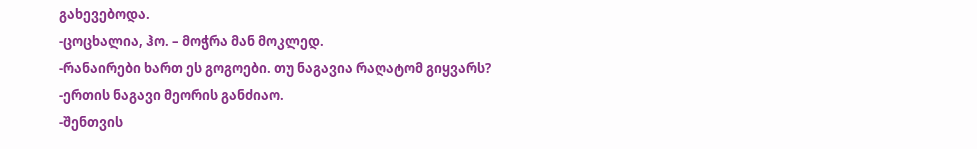გახევებოდა.
-ცოცხალია, ჰო. – მოჭრა მან მოკლედ.
-რანაირები ხართ ეს გოგოები. თუ ნაგავია რაღატომ გიყვარს?
-ერთის ნაგავი მეორის განძიაო.
-შენთვის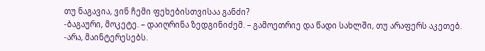თუ ნაგავია, ვინ ჩემი ფეხებისთვისაა განძი?
-ბაგაური, მოკეტე. – დაიღრინა ზედგინიძემ. – გამოეთრიე და წადი სახლში, თუ არაფერს აკეთებ.
-არა, მაინტერესებს.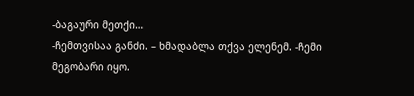-ბაგაური მეთქი…
-ჩემთვისაა განძი. – ხმადაბლა თქვა ელენემ. -ჩემი მეგობარი იყო.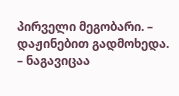პირველი მეგობარი. – დაჟინებით გადმოხედა. – ნაგავიცაა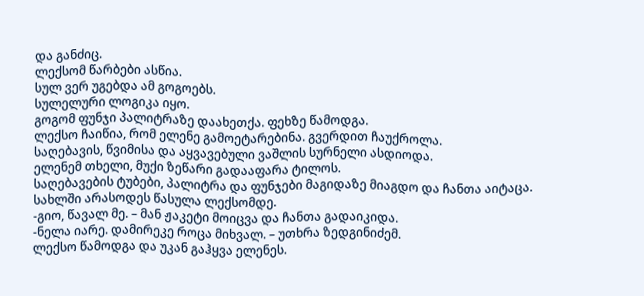და განძიც.
ლექსომ წარბები ასწია.
სულ ვერ უგებდა ამ გოგოებს.
სულელური ლოგიკა იყო.
გოგომ ფუნჯი პალიტრაზე დაახეთქა. ფეხზე წამოდგა.
ლექსო ჩაიწია, რომ ელენე გამოეტარებინა. გვერდით ჩაუქროლა.
საღებავის, წვიმისა და აყვავებული ვაშლის სურნელი ასდიოდა.
ელენემ თხელი, მუქი ზეწარი გადააფარა ტილოს.
საღებავების ტუბები, პალიტრა და ფუნჯები მაგიდაზე მიაგდო და ჩანთა აიტაცა.
სახლში არასოდეს წასულა ლექსომდე.
-გიო, წავალ მე. – მან ჟაკეტი მოიცვა და ჩანთა გადაიკიდა.
-ნელა იარე. დამირეკე როცა მიხვალ. – უთხრა ზედგინიძემ.
ლექსო წამოდგა და უკან გაჰყვა ელენეს.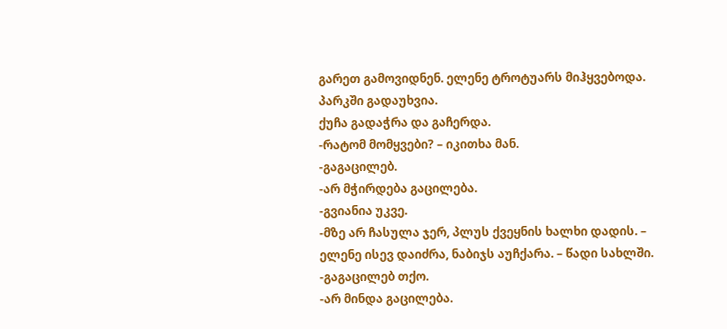გარეთ გამოვიდნენ. ელენე ტროტუარს მიჰყვებოდა. პარკში გადაუხვია.
ქუჩა გადაჭრა და გაჩერდა.
-რატომ მომყვები? – იკითხა მან.
-გაგაცილებ.
-არ მჭირდება გაცილება.
-გვიანია უკვე.
-მზე არ ჩასულა ჯერ, პლუს ქვეყნის ხალხი დადის. – ელენე ისევ დაიძრა, ნაბიჯს აუჩქარა. – წადი სახლში.
-გაგაცილებ თქო.
-არ მინდა გაცილება.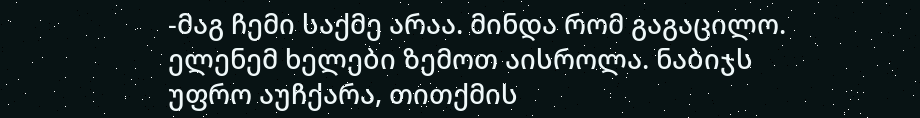-მაგ ჩემი საქმე არაა. მინდა რომ გაგაცილო.
ელენემ ხელები ზემოთ აისროლა. ნაბიჯს უფრო აუჩქარა, თითქმის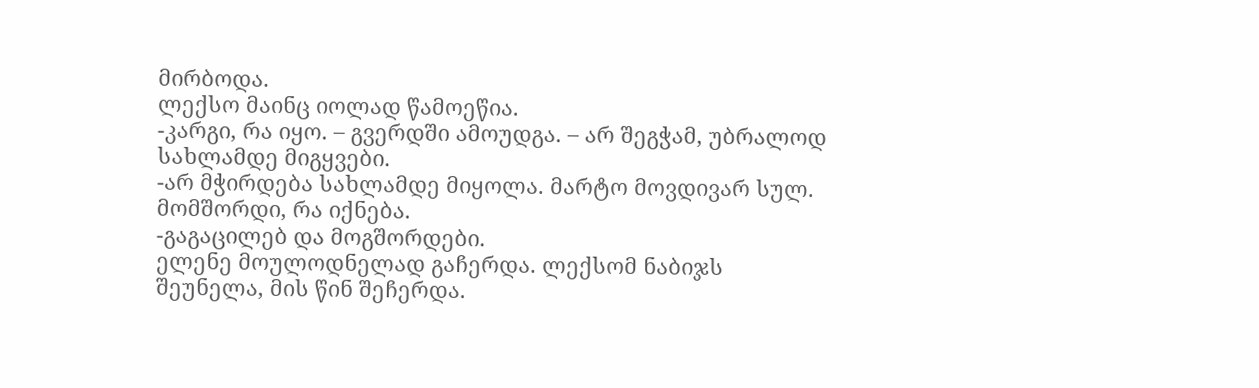მირბოდა.
ლექსო მაინც იოლად წამოეწია.
-კარგი, რა იყო. – გვერდში ამოუდგა. – არ შეგჭამ, უბრალოდ სახლამდე მიგყვები.
-არ მჭირდება სახლამდე მიყოლა. მარტო მოვდივარ სულ. მომშორდი, რა იქნება.
-გაგაცილებ და მოგშორდები.
ელენე მოულოდნელად გაჩერდა. ლექსომ ნაბიჯს შეუნელა, მის წინ შეჩერდა.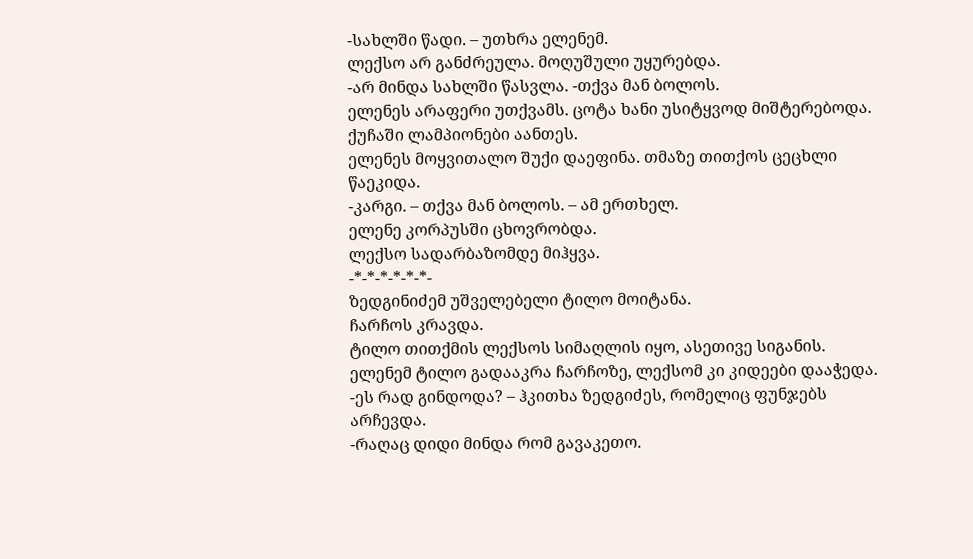-სახლში წადი. – უთხრა ელენემ.
ლექსო არ განძრეულა. მოღუშული უყურებდა.
-არ მინდა სახლში წასვლა. -თქვა მან ბოლოს.
ელენეს არაფერი უთქვამს. ცოტა ხანი უსიტყვოდ მიშტერებოდა.
ქუჩაში ლამპიონები აანთეს.
ელენეს მოყვითალო შუქი დაეფინა. თმაზე თითქოს ცეცხლი წაეკიდა.
-კარგი. – თქვა მან ბოლოს. – ამ ერთხელ.
ელენე კორპუსში ცხოვრობდა.
ლექსო სადარბაზომდე მიჰყვა.
-*-*-*-*-*-*-
ზედგინიძემ უშველებელი ტილო მოიტანა.
ჩარჩოს კრავდა.
ტილო თითქმის ლექსოს სიმაღლის იყო, ასეთივე სიგანის.
ელენემ ტილო გადააკრა ჩარჩოზე, ლექსომ კი კიდეები დააჭედა.
-ეს რად გინდოდა? – ჰკითხა ზედგიძეს, რომელიც ფუნჯებს არჩევდა.
-რაღაც დიდი მინდა რომ გავაკეთო.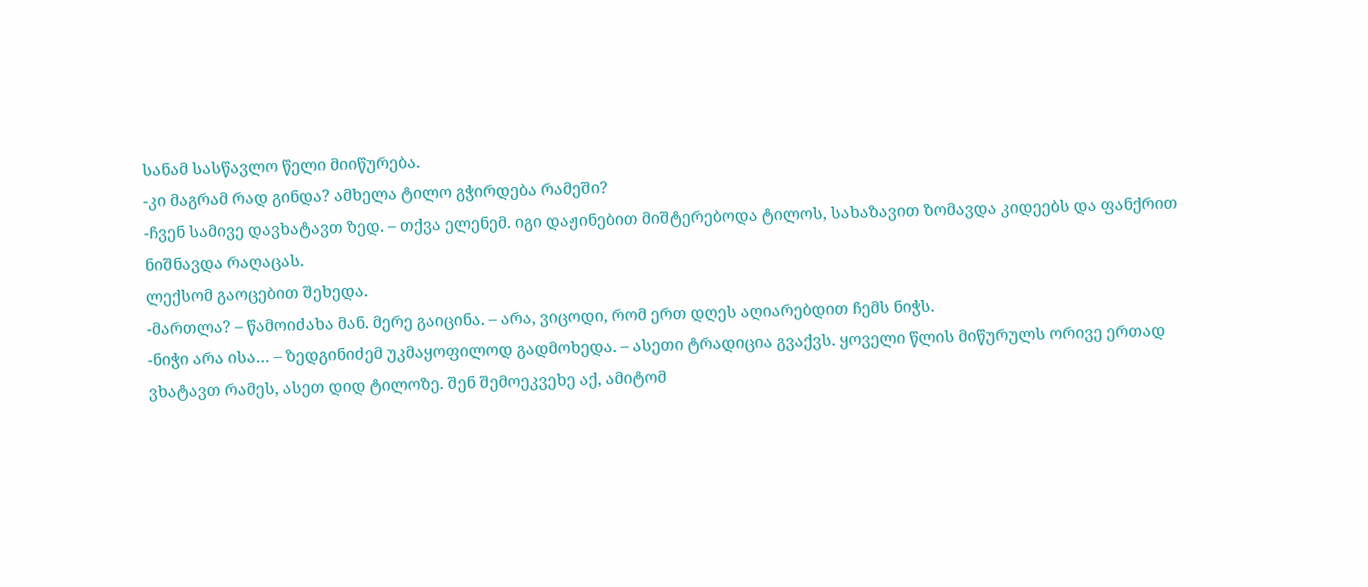სანამ სასწავლო წელი მიიწურება.
-კი მაგრამ რად გინდა? ამხელა ტილო გჭირდება რამეში?
-ჩვენ სამივე დავხატავთ ზედ. – თქვა ელენემ. იგი დაჟინებით მიშტერებოდა ტილოს, სახაზავით ზომავდა კიდეებს და ფანქრით ნიშნავდა რაღაცას.
ლექსომ გაოცებით შეხედა.
-მართლა? – წამოიძახა მან. მერე გაიცინა. – არა, ვიცოდი, რომ ერთ დღეს აღიარებდით ჩემს ნიჭს.
-ნიჭი არა ისა… – ზედგინიძემ უკმაყოფილოდ გადმოხედა. – ასეთი ტრადიცია გვაქვს. ყოველი წლის მიწურულს ორივე ერთად ვხატავთ რამეს, ასეთ დიდ ტილოზე. შენ შემოეკვეხე აქ, ამიტომ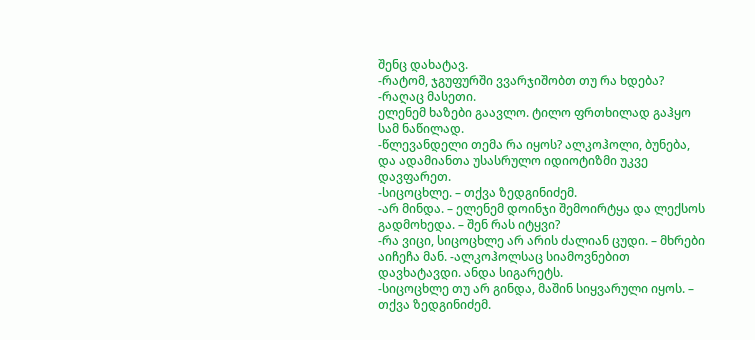შენც დახატავ.
-რატომ, ჯგუფურში ვვარჯიშობთ თუ რა ხდება?
-რაღაც მასეთი.
ელენემ ხაზები გაავლო. ტილო ფრთხილად გაჰყო სამ ნაწილად.
-წლევანდელი თემა რა იყოს? ალკოჰოლი, ბუნება, და ადამიანთა უსასრულო იდიოტიზმი უკვე დავფარეთ.
-სიცოცხლე. – თქვა ზედგინიძემ.
-არ მინდა. – ელენემ დოინჯი შემოირტყა და ლექსოს გადმოხედა. – შენ რას იტყვი?
-რა ვიცი, სიცოცხლე არ არის ძალიან ცუდი. – მხრები აიჩეჩა მან. -ალკოჰოლსაც სიამოვნებით დავხატავდი. ანდა სიგარეტს.
-სიცოცხლე თუ არ გინდა, მაშინ სიყვარული იყოს. – თქვა ზედგინიძემ.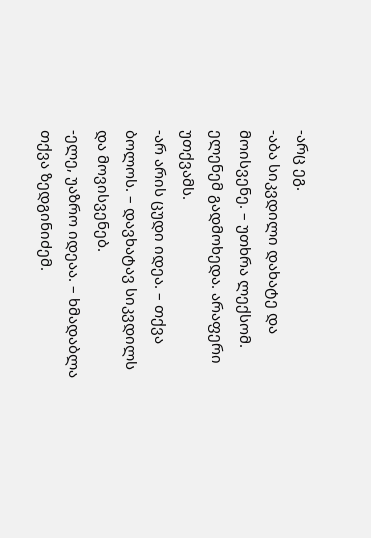-არც ეგ.
-აბა სიკვდილი დახატე და მოისვენე. – უთხრა ლექსომ.
ელენემ გადმოხედა. არაფერი უთქვამს.
-არ არის ცუდი იდეა. – თქვა ბოლოს. – დავხატავ სიკვდილს და მოვისვენებ.
-ელე, უაზრო იდეაა. – ხმადაბლა თქვა ზედგინიძემ.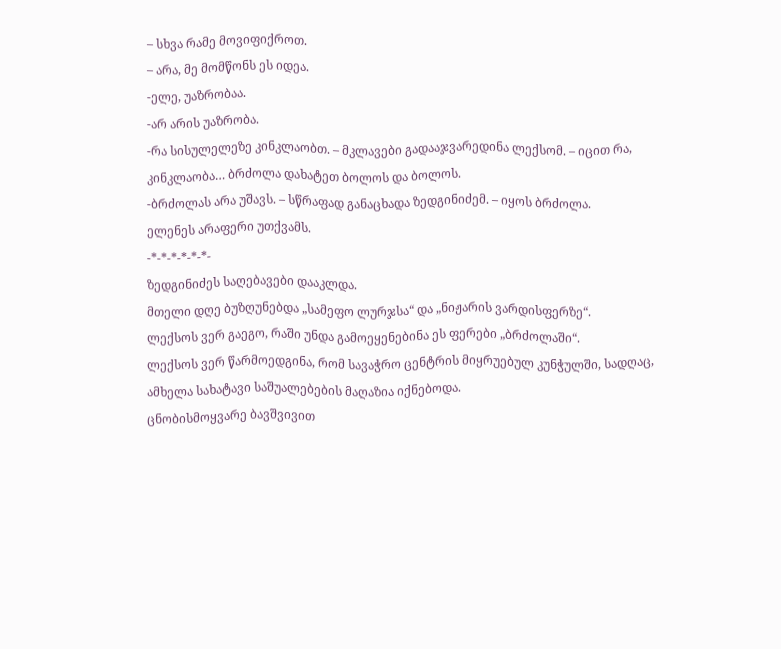– სხვა რამე მოვიფიქროთ.
– არა, მე მომწონს ეს იდეა.
-ელე, უაზრობაა.
-არ არის უაზრობა.
-რა სისულელეზე კინკლაობთ. – მკლავები გადააჯვარედინა ლექსომ. – იცით რა, კინკლაობა… ბრძოლა დახატეთ ბოლოს და ბოლოს.
-ბრძოლას არა უშავს. – სწრაფად განაცხადა ზედგინიძემ. – იყოს ბრძოლა.
ელენეს არაფერი უთქვამს.
-*-*-*-*-*-*-
ზედგინიძეს საღებავები დააკლდა.
მთელი დღე ბუზღუნებდა „სამეფო ლურჯსა“ და „ნიჟარის ვარდისფერზე“.
ლექსოს ვერ გაეგო, რაში უნდა გამოეყენებინა ეს ფერები „ბრძოლაში“.
ლექსოს ვერ წარმოედგინა, რომ სავაჭრო ცენტრის მიყრუებულ კუნჭულში, სადღაც, ამხელა სახატავი საშუალებების მაღაზია იქნებოდა.
ცნობისმოყვარე ბავშვივით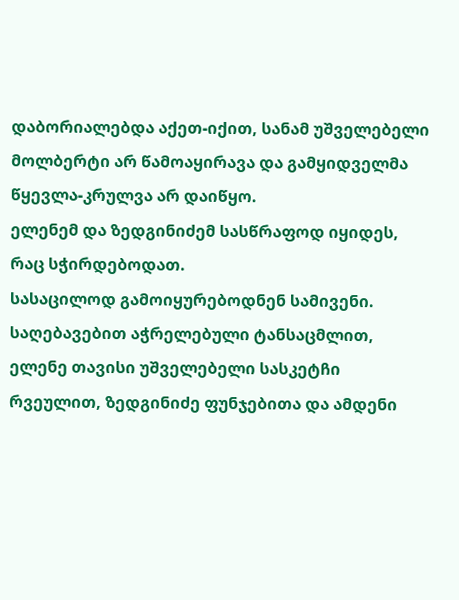დაბორიალებდა აქეთ-იქით, სანამ უშველებელი მოლბერტი არ წამოაყირავა და გამყიდველმა წყევლა-კრულვა არ დაიწყო.
ელენემ და ზედგინიძემ სასწრაფოდ იყიდეს, რაც სჭირდებოდათ.
სასაცილოდ გამოიყურებოდნენ სამივენი. საღებავებით აჭრელებული ტანსაცმლით, ელენე თავისი უშველებელი სასკეტჩი რვეულით, ზედგინიძე ფუნჯებითა და ამდენი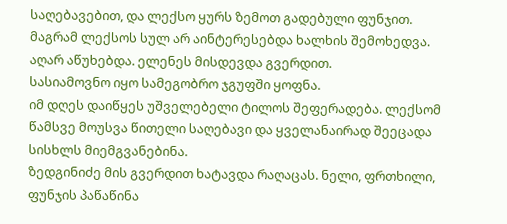საღებავებით, და ლექსო ყურს ზემოთ გადებული ფუნჯით.
მაგრამ ლექსოს სულ არ აინტერესებდა ხალხის შემოხედვა.
აღარ აწუხებდა. ელენეს მისდევდა გვერდით.
სასიამოვნო იყო სამეგობრო ჯგუფში ყოფნა.
იმ დღეს დაიწყეს უშველებელი ტილოს შეფერადება. ლექსომ წამსვე მოუსვა წითელი საღებავი და ყველანაირად შეეცადა სისხლს მიემგვანებინა.
ზედგინიძე მის გვერდით ხატავდა რაღაცას. ნელი, ფრთხილი, ფუნჯის პაწაწინა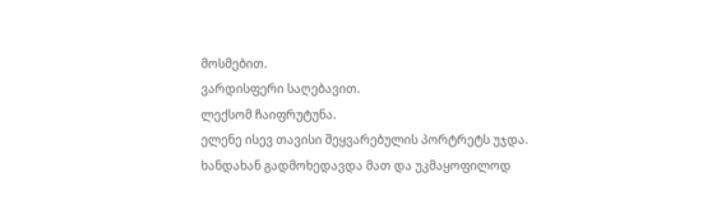მოსმებით.
ვარდისფერი საღებავით.
ლექსომ ჩაიფრუტუნა.
ელენე ისევ თავისი შეყვარებულის პორტრეტს უჯდა.
ხანდახან გადმოხედავდა მათ და უკმაყოფილოდ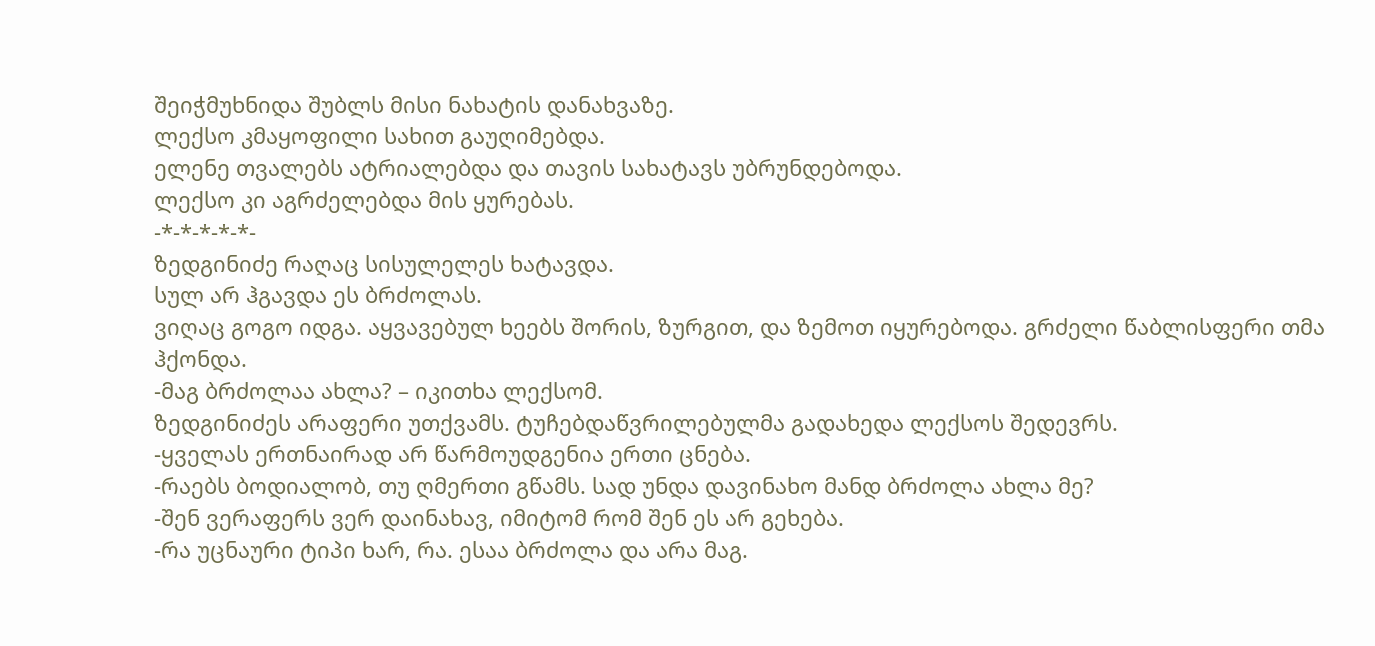შეიჭმუხნიდა შუბლს მისი ნახატის დანახვაზე.
ლექსო კმაყოფილი სახით გაუღიმებდა.
ელენე თვალებს ატრიალებდა და თავის სახატავს უბრუნდებოდა.
ლექსო კი აგრძელებდა მის ყურებას.
-*-*-*-*-*-
ზედგინიძე რაღაც სისულელეს ხატავდა.
სულ არ ჰგავდა ეს ბრძოლას.
ვიღაც გოგო იდგა. აყვავებულ ხეებს შორის, ზურგით, და ზემოთ იყურებოდა. გრძელი წაბლისფერი თმა ჰქონდა.
-მაგ ბრძოლაა ახლა? – იკითხა ლექსომ.
ზედგინიძეს არაფერი უთქვამს. ტუჩებდაწვრილებულმა გადახედა ლექსოს შედევრს.
-ყველას ერთნაირად არ წარმოუდგენია ერთი ცნება.
-რაებს ბოდიალობ, თუ ღმერთი გწამს. სად უნდა დავინახო მანდ ბრძოლა ახლა მე?
-შენ ვერაფერს ვერ დაინახავ, იმიტომ რომ შენ ეს არ გეხება.
-რა უცნაური ტიპი ხარ, რა. ესაა ბრძოლა და არა მაგ.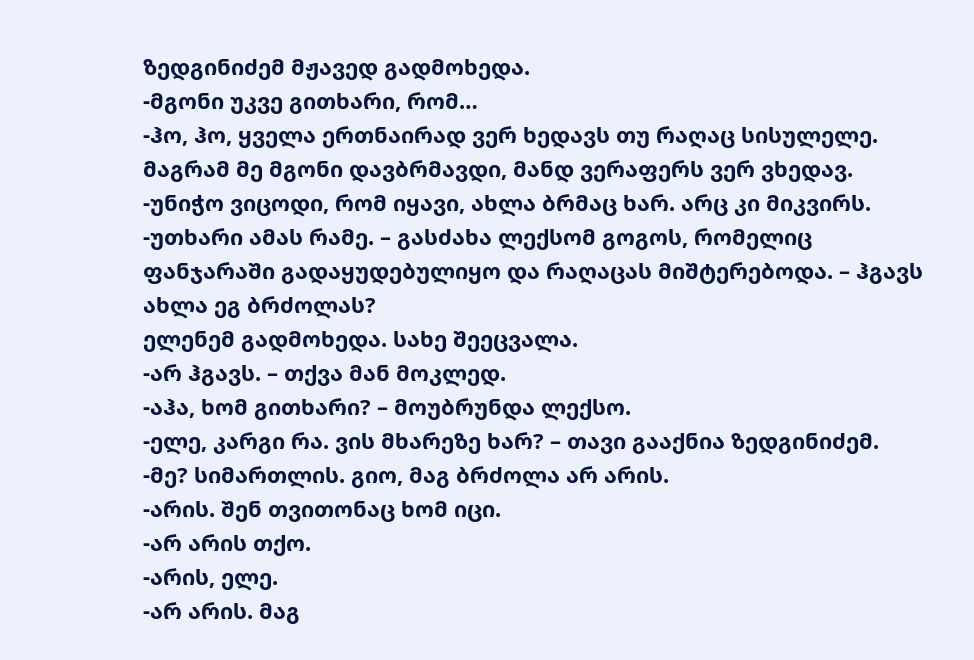ზედგინიძემ მჟავედ გადმოხედა.
-მგონი უკვე გითხარი, რომ…
-ჰო, ჰო, ყველა ერთნაირად ვერ ხედავს თუ რაღაც სისულელე. მაგრამ მე მგონი დავბრმავდი, მანდ ვერაფერს ვერ ვხედავ.
-უნიჭო ვიცოდი, რომ იყავი, ახლა ბრმაც ხარ. არც კი მიკვირს.
-უთხარი ამას რამე. – გასძახა ლექსომ გოგოს, რომელიც ფანჯარაში გადაყუდებულიყო და რაღაცას მიშტერებოდა. – ჰგავს ახლა ეგ ბრძოლას?
ელენემ გადმოხედა. სახე შეეცვალა.
-არ ჰგავს. – თქვა მან მოკლედ.
-აჰა, ხომ გითხარი? – მოუბრუნდა ლექსო.
-ელე, კარგი რა. ვის მხარეზე ხარ? – თავი გააქნია ზედგინიძემ.
-მე? სიმართლის. გიო, მაგ ბრძოლა არ არის.
-არის. შენ თვითონაც ხომ იცი.
-არ არის თქო.
-არის, ელე.
-არ არის. მაგ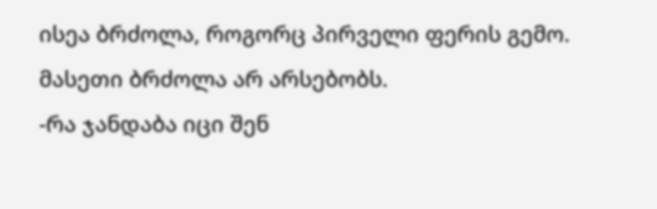ისეა ბრძოლა, როგორც პირველი ფერის გემო. მასეთი ბრძოლა არ არსებობს.
-რა ჯანდაბა იცი შენ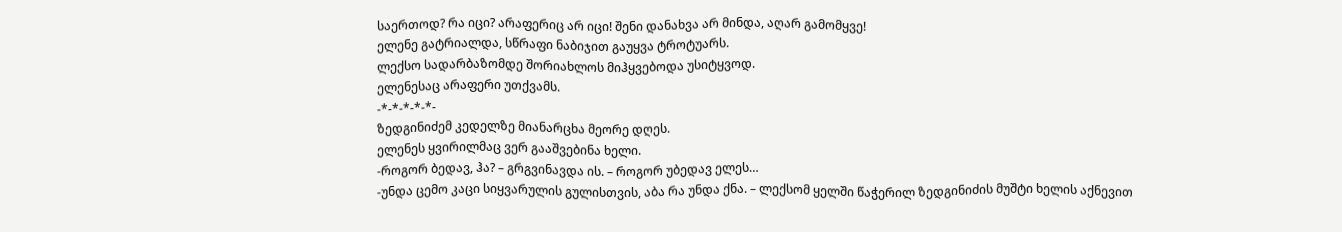საერთოდ? რა იცი? არაფერიც არ იცი! შენი დანახვა არ მინდა, აღარ გამომყვე!
ელენე გატრიალდა, სწრაფი ნაბიჯით გაუყვა ტროტუარს.
ლექსო სადარბაზომდე შორიახლოს მიჰყვებოდა უსიტყვოდ.
ელენესაც არაფერი უთქვამს.
-*-*-*-*-*-
ზედგინიძემ კედელზე მიანარცხა მეორე დღეს.
ელენეს ყვირილმაც ვერ გააშვებინა ხელი.
-როგორ ბედავ, ჰა? – გრგვინავდა ის. – როგორ უბედავ ელეს…
-უნდა ცემო კაცი სიყვარულის გულისთვის, აბა რა უნდა ქნა. – ლექსომ ყელში წაჭერილ ზედგინიძის მუშტი ხელის აქნევით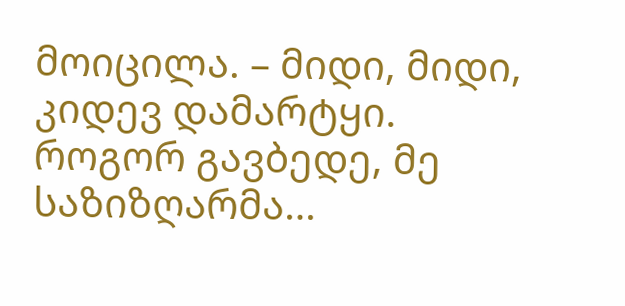მოიცილა. – მიდი, მიდი, კიდევ დამარტყი. როგორ გავბედე, მე საზიზღარმა…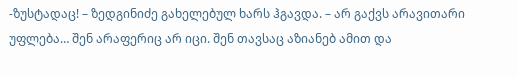-ზუსტადაც! – ზედგინიძე გახელებულ ხარს ჰგავდა. – არ გაქვს არავითარი უფლება… შენ არაფერიც არ იცი. შენ თავსაც აზიანებ ამით და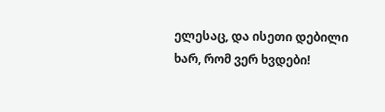ელესაც, და ისეთი დებილი ხარ, რომ ვერ ხვდები!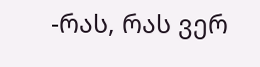-რას, რას ვერ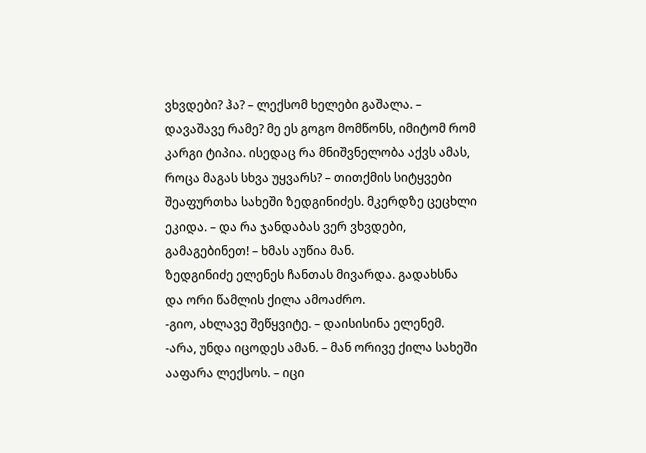ვხვდები? ჰა? – ლექსომ ხელები გაშალა. – დავაშავე რამე? მე ეს გოგო მომწონს, იმიტომ რომ კარგი ტიპია. ისედაც რა მნიშვნელობა აქვს ამას, როცა მაგას სხვა უყვარს? – თითქმის სიტყვები შეაფურთხა სახეში ზედგინიძეს. მკერდზე ცეცხლი ეკიდა. – და რა ჯანდაბას ვერ ვხვდები, გამაგებინეთ! – ხმას აუწია მან.
ზედგინიძე ელენეს ჩანთას მივარდა. გადახსნა და ორი წამლის ქილა ამოაძრო.
-გიო, ახლავე შეწყვიტე. – დაისისინა ელენემ.
-არა, უნდა იცოდეს ამან. – მან ორივე ქილა სახეში ააფარა ლექსოს. – იცი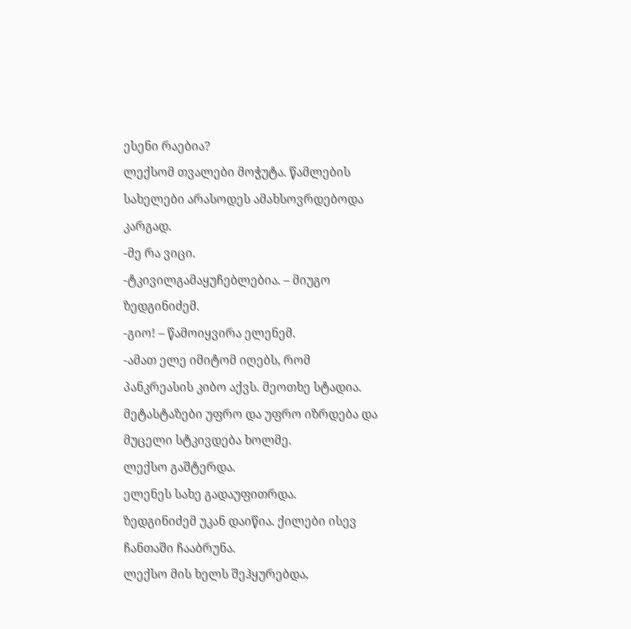ესენი რაებია?
ლექსომ თვალები მოჭუტა. წამლების სახელები არასოდეს ამახსოვრდებოდა კარგად.
-მე რა ვიცი.
-ტკივილგამაყუჩებლებია. – მიუგო ზედგინიძემ.
-გიო! – წამოიყვირა ელენემ.
-ამათ ელე იმიტომ იღებს, რომ პანკრეასის კიბო აქვს. მეოთხე სტადია. მეტასტაზები უფრო და უფრო იზრდება და მუცელი სტკივდება ხოლმე.
ლექსო გაშტერდა.
ელენეს სახე გადაუფითრდა.
ზედგინიძემ უკან დაიწია. ქილები ისევ ჩანთაში ჩააბრუნა.
ლექსო მის ხელს შეჰყურებდა,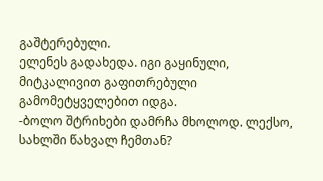გაშტერებული.
ელენეს გადახედა. იგი გაყინული, მიტკალივით გაფითრებული გამომეტყველებით იდგა.
-ბოლო შტრიხები დამრჩა მხოლოდ. ლექსო, სახლში წახვალ ჩემთან?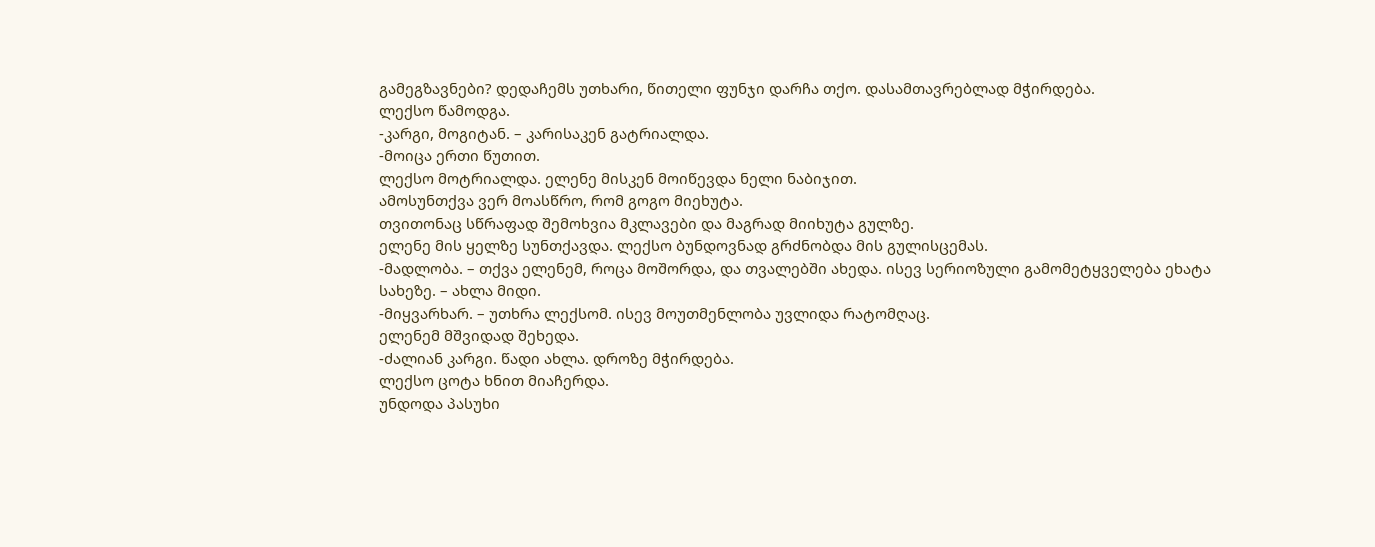გამეგზავნები? დედაჩემს უთხარი, წითელი ფუნჯი დარჩა თქო. დასამთავრებლად მჭირდება.
ლექსო წამოდგა.
-კარგი, მოგიტან. – კარისაკენ გატრიალდა.
-მოიცა ერთი წუთით.
ლექსო მოტრიალდა. ელენე მისკენ მოიწევდა ნელი ნაბიჯით.
ამოსუნთქვა ვერ მოასწრო, რომ გოგო მიეხუტა.
თვითონაც სწრაფად შემოხვია მკლავები და მაგრად მიიხუტა გულზე.
ელენე მის ყელზე სუნთქავდა. ლექსო ბუნდოვნად გრძნობდა მის გულისცემას.
-მადლობა. – თქვა ელენემ, როცა მოშორდა, და თვალებში ახედა. ისევ სერიოზული გამომეტყველება ეხატა სახეზე. – ახლა მიდი.
-მიყვარხარ. – უთხრა ლექსომ. ისევ მოუთმენლობა უვლიდა რატომღაც.
ელენემ მშვიდად შეხედა.
-ძალიან კარგი. წადი ახლა. დროზე მჭირდება.
ლექსო ცოტა ხნით მიაჩერდა.
უნდოდა პასუხი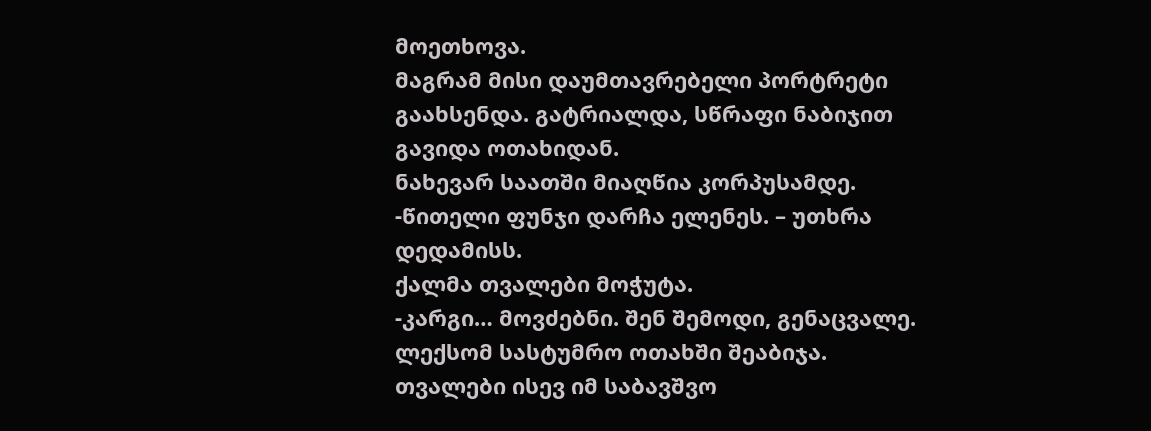მოეთხოვა.
მაგრამ მისი დაუმთავრებელი პორტრეტი გაახსენდა. გატრიალდა, სწრაფი ნაბიჯით გავიდა ოთახიდან.
ნახევარ საათში მიაღწია კორპუსამდე.
-წითელი ფუნჯი დარჩა ელენეს. – უთხრა დედამისს.
ქალმა თვალები მოჭუტა.
-კარგი… მოვძებნი. შენ შემოდი, გენაცვალე.
ლექსომ სასტუმრო ოთახში შეაბიჯა.
თვალები ისევ იმ საბავშვო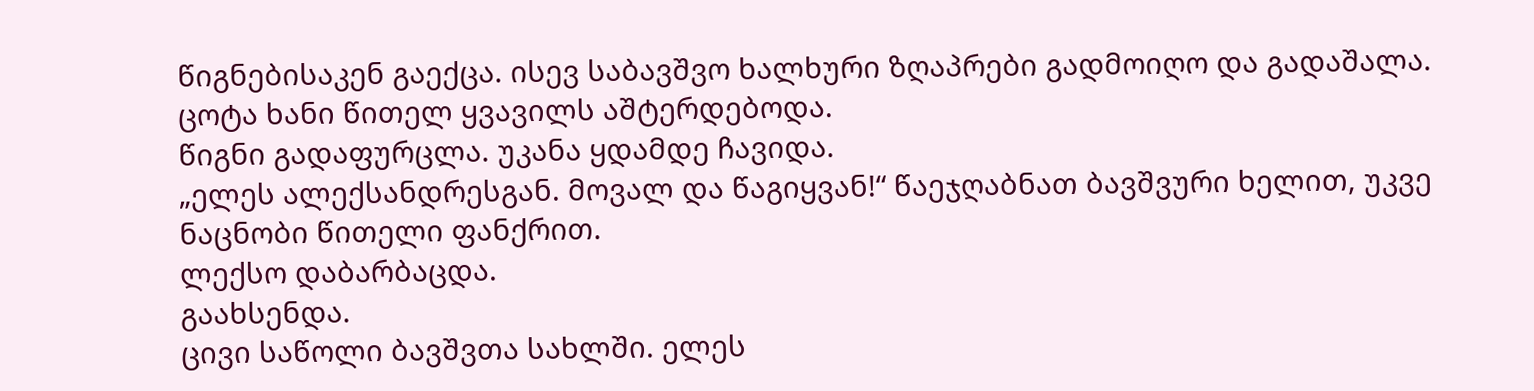წიგნებისაკენ გაექცა. ისევ საბავშვო ხალხური ზღაპრები გადმოიღო და გადაშალა.
ცოტა ხანი წითელ ყვავილს აშტერდებოდა.
წიგნი გადაფურცლა. უკანა ყდამდე ჩავიდა.
„ელეს ალექსანდრესგან. მოვალ და წაგიყვან!“ წაეჯღაბნათ ბავშვური ხელით, უკვე ნაცნობი წითელი ფანქრით.
ლექსო დაბარბაცდა.
გაახსენდა.
ცივი საწოლი ბავშვთა სახლში. ელეს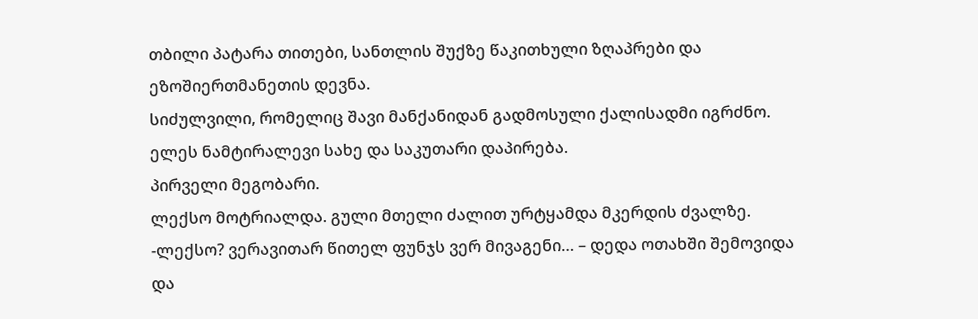თბილი პატარა თითები, სანთლის შუქზე წაკითხული ზღაპრები და ეზოშიერთმანეთის დევნა.
სიძულვილი, რომელიც შავი მანქანიდან გადმოსული ქალისადმი იგრძნო.
ელეს ნამტირალევი სახე და საკუთარი დაპირება.
პირველი მეგობარი.
ლექსო მოტრიალდა. გული მთელი ძალით ურტყამდა მკერდის ძვალზე.
-ლექსო? ვერავითარ წითელ ფუნჯს ვერ მივაგენი… – დედა ოთახში შემოვიდა და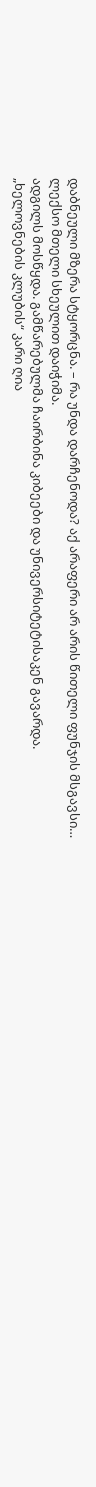დაბნეული მზერა სტყორცნა. – რა უნდა დარჩენოდა? აქ არაფერი არ არის წითელი ფუნჯის მსგავსი…
ლექსო მთელი სხეულით დაიჭიმა.
ადგილს მოსწყდა. გამწარებულმა ჩაირბინა კიბეები და უნივერსიტეტისაკენ გავარდა.
„ხელოვნების კლუბის“ კარი ღია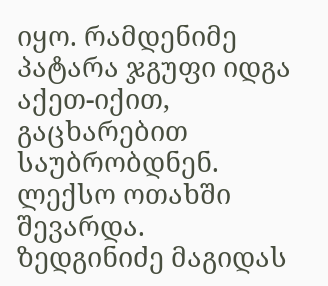იყო. რამდენიმე პატარა ჯგუფი იდგა აქეთ-იქით, გაცხარებით საუბრობდნენ.
ლექსო ოთახში შევარდა.
ზედგინიძე მაგიდას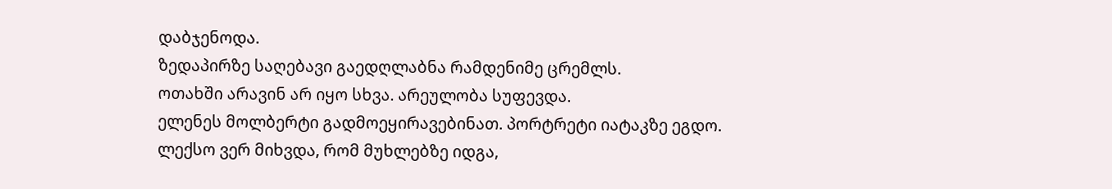დაბჯენოდა.
ზედაპირზე საღებავი გაედღლაბნა რამდენიმე ცრემლს.
ოთახში არავინ არ იყო სხვა. არეულობა სუფევდა.
ელენეს მოლბერტი გადმოეყირავებინათ. პორტრეტი იატაკზე ეგდო.
ლექსო ვერ მიხვდა, რომ მუხლებზე იდგა,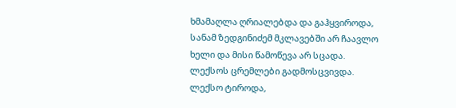ხმამაღლა ღრიალებდა და გაჰყვიროდა, სანამ ზედგინიძემ მკლავებში არ ჩაავლო ხელი და მისი წამოწევა არ სცადა.
ლექსოს ცრემლები გადმოსცვივდა.
ლექსო ტიროდა,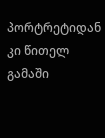პორტრეტიდან კი წითელ გამაში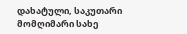დახატული, საკუთარი მომღიმარი სახე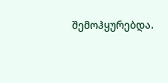შემოჰყურებდა.